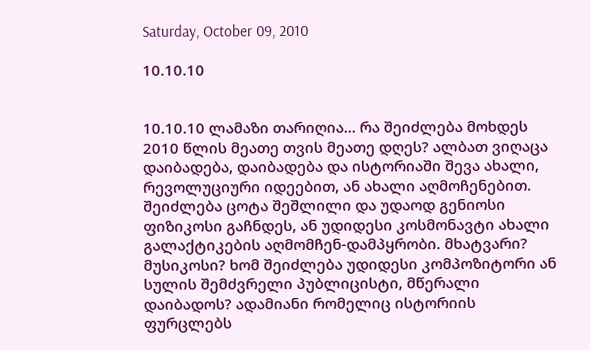Saturday, October 09, 2010

10.10.10


10.10.10 ლამაზი თარიღია... რა შეიძლება მოხდეს 2010 წლის მეათე თვის მეათე დღეს? ალბათ ვიღაცა დაიბადება, დაიბადება და ისტორიაში შევა ახალი, რევოლუციური იდეებით, ან ახალი აღმოჩენებით. შეიძლება ცოტა შეშლილი და უდაოდ გენიოსი ფიზიკოსი გაჩნდეს, ან უდიდესი კოსმონავტი ახალი გალაქტიკების აღმომჩენ-დამპყრობი. მხატვარი? მუსიკოსი? ხომ შეიძლება უდიდესი კომპოზიტორი ან სულის შემძვრელი პუბლიცისტი, მწერალი დაიბადოს? ადამიანი რომელიც ისტორიის ფურცლებს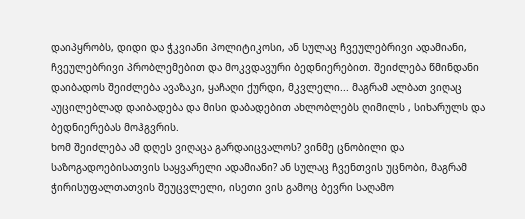დაიპყრობს, დიდი და ჭკვიანი პოლიტიკოსი, ან სულაც ჩვეულებრივი ადამიანი, ჩვეულებრივი პრობლემებით და მოკვდავური ბედნიერებით. შეიძლება წმინდანი დაიბადოს შეიძლება ავაზაკი, ყაჩაღი ქურდი, მკვლელი... მაგრამ ალბათ ვიღაც აუცილებლად დაიბადება და მისი დაბადებით ახლობლებს ღიმილს , სიხარულს და ბედნიერებას მოჰგვრის.
ხომ შეიძლება ამ დღეს ვიღაცა გარდაიცვალოს? ვინმე ცნობილი და საზოგადოებისათვის საყვარელი ადამიანი? ან სულაც ჩვენთვის უცნობი, მაგრამ ჭირისუფალთათვის შეუცვლელი, ისეთი ვის გამოც ბევრი საღამო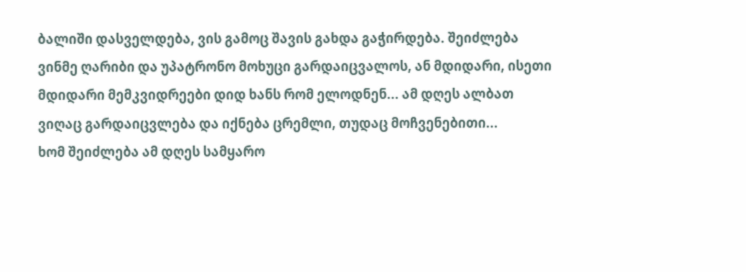ბალიში დასველდება, ვის გამოც შავის გახდა გაჭირდება. შეიძლება ვინმე ღარიბი და უპატრონო მოხუცი გარდაიცვალოს, ან მდიდარი, ისეთი მდიდარი მემკვიდრეები დიდ ხანს რომ ელოდნენ... ამ დღეს ალბათ ვიღაც გარდაიცვლება და იქნება ცრემლი, თუდაც მოჩვენებითი...
ხომ შეიძლება ამ დღეს სამყარო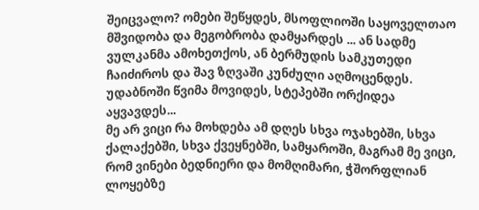შეიცვალო? ომები შეწყდეს, მსოფლიოში საყოველთაო მშვიდობა და მეგობრობა დამყარდეს ... ან სადმე ვულკანმა ამოხეთქოს, ან ბერმუდის სამკუთედი ჩაიძიროს და შავ ზღვაში კუნძული აღმოცენდეს. უდაბნოში წვიმა მოვიდეს, სტეპებში ორქიდეა აყვავდეს...
მე არ ვიცი რა მოხდება ამ დღეს სხვა ოჯახებში, სხვა ქალაქებში, სხვა ქვეყნებში, სამყაროში, მაგრამ მე ვიცი, რომ ვინები ბედნიერი და მომღიმარი, ჭშორფლიან ლოყებზე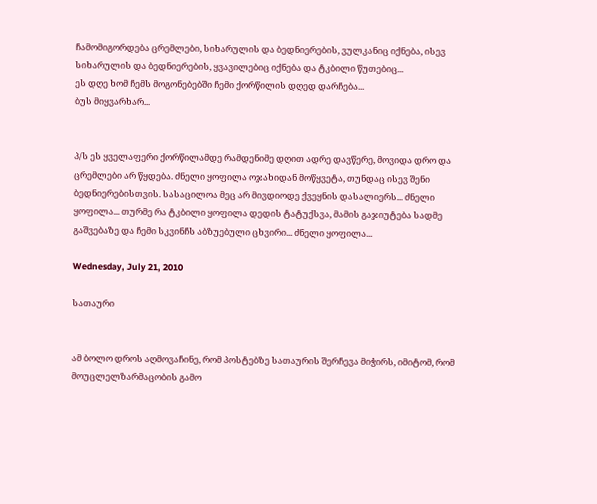ჩამომიგორდება ცრემლები, სიხარულის და ბედნიერების, ვულკანიც იქნება, ისევ სიხარულის და ბედნიერების, ყვავილებიც იქნება და ტკბილი წუთებიც...
ეს დღე ხომ ჩემს მოგონებებში ჩემი ქორწილის დღედ დარჩება...
ბუს მიყვარხარ...


პ/ს ეს ყველაფერი ქორწილამდე რამდენიმე დღით ადრე დავწერე, მოვიდა დრო და ცრემლები არ წყდება. ძნელი ყოფილა ოჯახიდან მოწყვეტა, თუნდაც ისევ შენი ბედნიერებისთვის. სასაცილოა მეც არ მივდიოდე ქვეყნის დასალიერს... ძნელი ყოფილა... თურმე რა ტკბილი ყოფილა დედის ტატუქსვა, მამის გაჯიუტება სადმე გაშვებაზე და ჩემი სკვინჩს აბზუებული ცხვირი... ძნელი ყოფილა...

Wednesday, July 21, 2010

სათაური


ამ ბოლო დროს აღმოვაჩინე, რომ პოსტებზე სათაურის შერჩევა მიჭირს, იმიტომ, რომ მოუცლელზარმაცობის გამო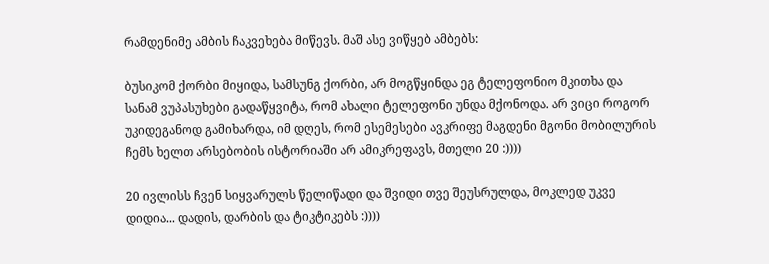რამდენიმე ამბის ჩაკვეხება მიწევს. მაშ ასე ვიწყებ ამბებს:

ბუსიკომ ქორბი მიყიდა, სამსუნგ ქორბი, არ მოგწყინდა ეგ ტელეფონიო მკითხა და სანამ ვუპასუხები გადაწყვიტა, რომ ახალი ტელეფონი უნდა მქონოდა. არ ვიცი როგორ უკიდეგანოდ გამიხარდა, იმ დღეს, რომ ესემესები ავკრიფე მაგდენი მგონი მობილურის ჩემს ხელთ არსებობის ისტორიაში არ ამიკრეფავს, მთელი 20 :))))

20 ივლისს ჩვენ სიყვარულს წელიწადი და შვიდი თვე შეუსრულდა, მოკლედ უკვე დიდია... დადის, დარბის და ტიკტიკებს :))))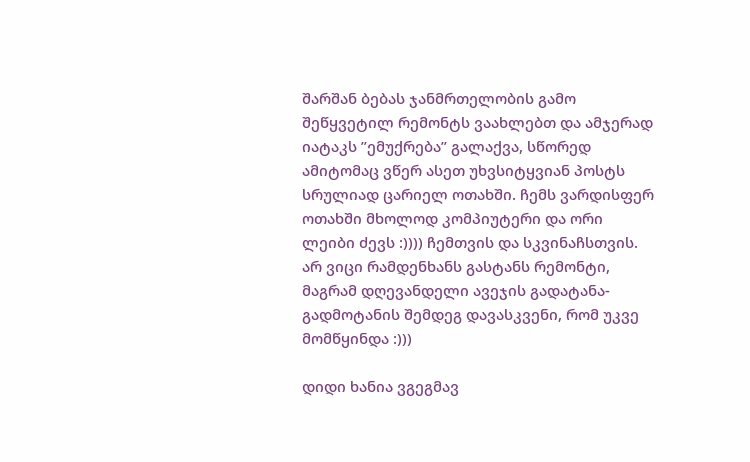შარშან ბებას ჯანმრთელობის გამო შეწყვეტილ რემონტს ვაახლებთ და ამჯერად იატაკს ”ემუქრება” გალაქვა, სწორედ ამიტომაც ვწერ ასეთ უხვსიტყვიან პოსტს სრულიად ცარიელ ოთახში. ჩემს ვარდისფერ ოთახში მხოლოდ კომპიუტერი და ორი ლეიბი ძევს :)))) ჩემთვის და სკვინაჩსთვის. არ ვიცი რამდენხანს გასტანს რემონტი, მაგრამ დღევანდელი ავეჯის გადატანა-გადმოტანის შემდეგ დავასკვენი, რომ უკვე მომწყინდა :)))

დიდი ხანია ვგეგმავ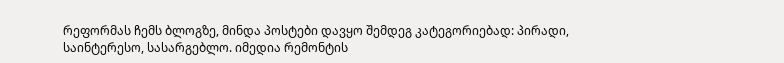რეფორმას ჩემს ბლოგზე, მინდა პოსტები დავყო შემდეგ კატეგორიებად: პირადი, საინტერესო, სასარგებლო. იმედია რემონტის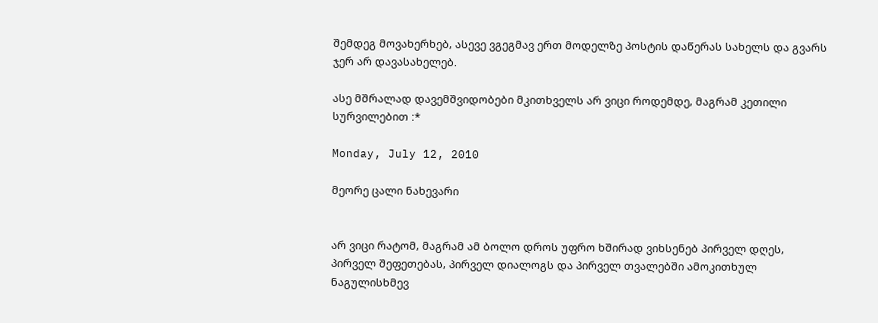შემდეგ მოვახერხებ, ასევე ვგეგმავ ერთ მოდელზე პოსტის დაწერას სახელს და გვარს ჯერ არ დავასახელებ.

ასე მშრალად დავემშვიდობები მკითხველს არ ვიცი როდემდე, მაგრამ კეთილი სურვილებით :*

Monday, July 12, 2010

მეორე ცალი ნახევარი


არ ვიცი რატომ, მაგრამ ამ ბოლო დროს უფრო ხშირად ვიხსენებ პირველ დღეს, პირველ შეფეთებას, პირველ დიალოგს და პირველ თვალებში ამოკითხულ ნაგულისხმევ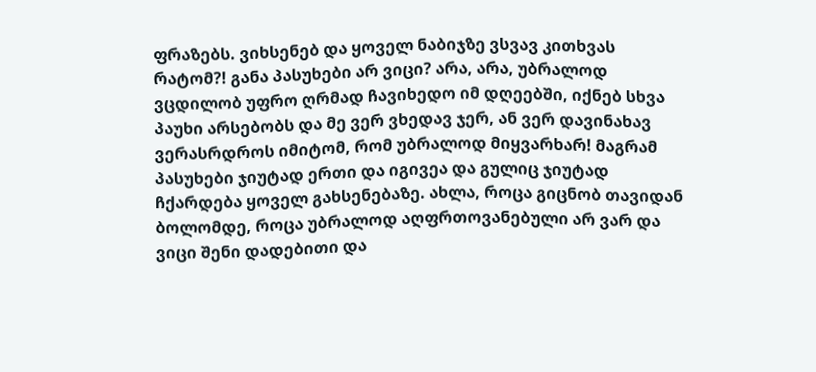ფრაზებს. ვიხსენებ და ყოველ ნაბიჯზე ვსვავ კითხვას რატომ?! განა პასუხები არ ვიცი? არა, არა, უბრალოდ ვცდილობ უფრო ღრმად ჩავიხედო იმ დღეებში, იქნებ სხვა პაუხი არსებობს და მე ვერ ვხედავ ჯერ, ან ვერ დავინახავ ვერასრდროს იმიტომ, რომ უბრალოდ მიყვარხარ! მაგრამ პასუხები ჯიუტად ერთი და იგივეა და გულიც ჯიუტად ჩქარდება ყოველ გახსენებაზე. ახლა, როცა გიცნობ თავიდან ბოლომდე, როცა უბრალოდ აღფრთოვანებული არ ვარ და ვიცი შენი დადებითი და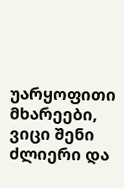უარყოფითი მხარეები, ვიცი შენი ძლიერი და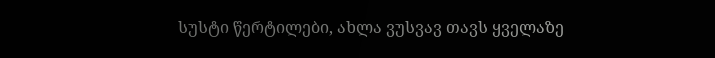სუსტი წერტილები, ახლა ვუსვავ თავს ყველაზე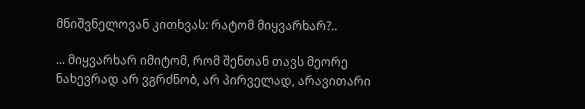მნიშვნელოვან კითხვას: რატომ მიყვარხარ?..

... მიყვარხარ იმიტომ, რომ შენთან თავს მეორე ნახევრად არ ვგრძნობ, არ პირველად, არავითარი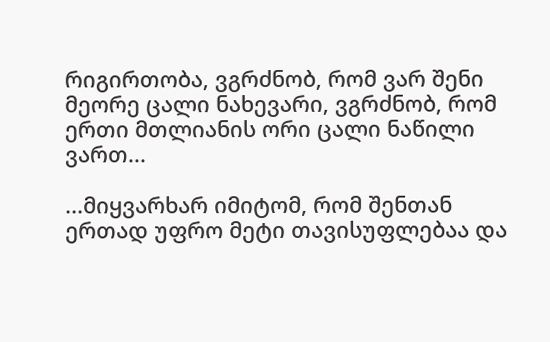რიგირთობა, ვგრძნობ, რომ ვარ შენი მეორე ცალი ნახევარი, ვგრძნობ, რომ ერთი მთლიანის ორი ცალი ნაწილი ვართ...

...მიყვარხარ იმიტომ, რომ შენთან ერთად უფრო მეტი თავისუფლებაა და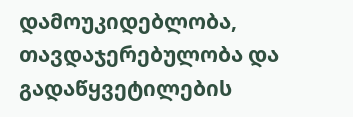დამოუკიდებლობა, თავდაჯერებულობა და გადაწყვეტილების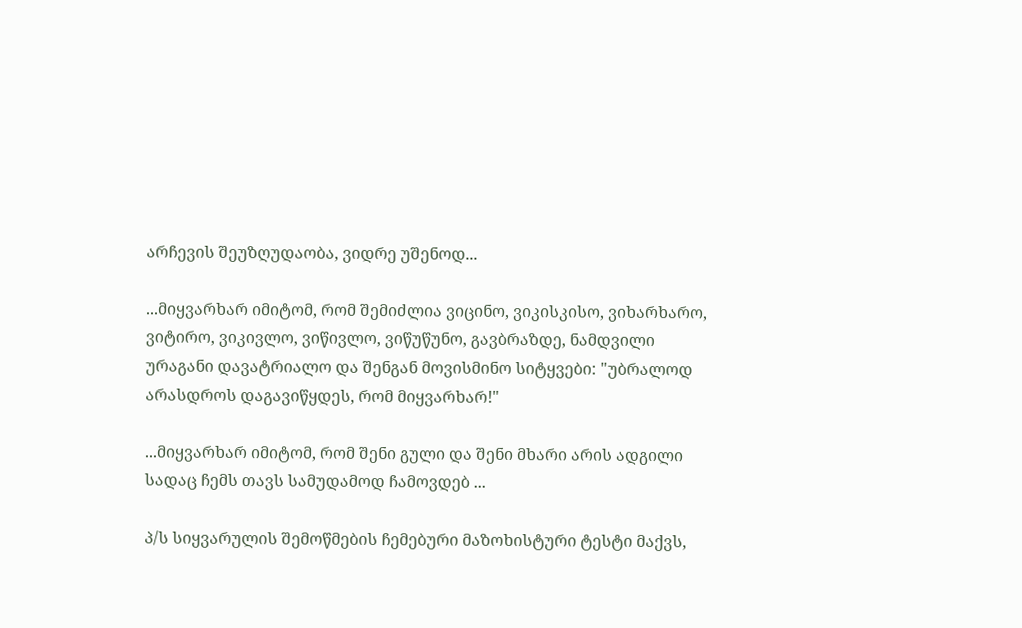არჩევის შეუზღუდაობა, ვიდრე უშენოდ...

...მიყვარხარ იმიტომ, რომ შემიძლია ვიცინო, ვიკისკისო, ვიხარხარო, ვიტირო, ვიკივლო, ვიწივლო, ვიწუწუნო, გავბრაზდე, ნამდვილი ურაგანი დავატრიალო და შენგან მოვისმინო სიტყვები: "უბრალოდ არასდროს დაგავიწყდეს, რომ მიყვარხარ!"

...მიყვარხარ იმიტომ, რომ შენი გული და შენი მხარი არის ადგილი სადაც ჩემს თავს სამუდამოდ ჩამოვდებ ...

პ/ს სიყვარულის შემოწმების ჩემებური მაზოხისტური ტესტი მაქვს,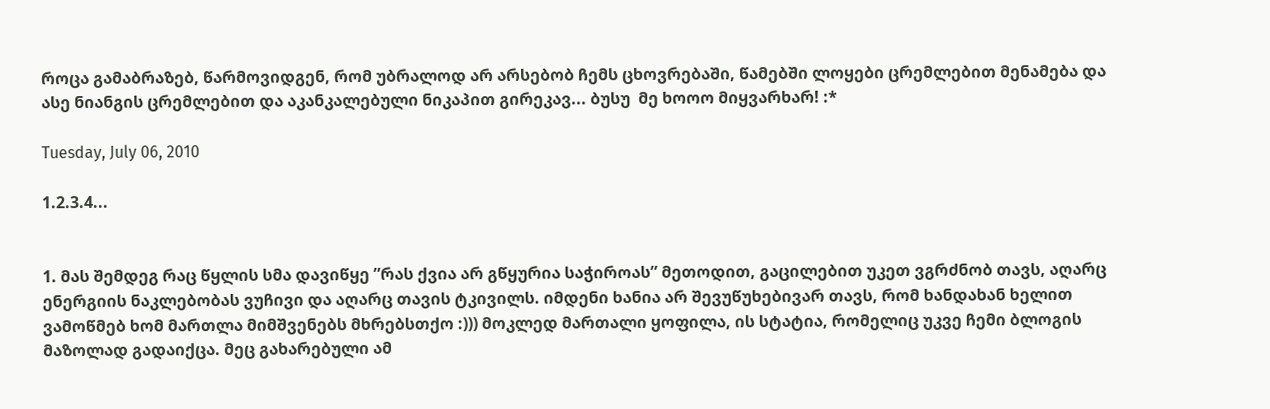როცა გამაბრაზებ, წარმოვიდგენ, რომ უბრალოდ არ არსებობ ჩემს ცხოვრებაში, წამებში ლოყები ცრემლებით მენამება და ასე ნიანგის ცრემლებით და აკანკალებული ნიკაპით გირეკავ... ბუსუ  მე ხოოო მიყვარხარ! :*

Tuesday, July 06, 2010

1.2.3.4...


1. მას შემდეგ რაც წყლის სმა დავიწყე ”რას ქვია არ გწყურია საჭიროას” მეთოდით, გაცილებით უკეთ ვგრძნობ თავს, აღარც ენერგიის ნაკლებობას ვუჩივი და აღარც თავის ტკივილს. იმდენი ხანია არ შევუწუხებივარ თავს, რომ ხანდახან ხელით ვამოწმებ ხომ მართლა მიმშვენებს მხრებსთქო :))) მოკლედ მართალი ყოფილა, ის სტატია, რომელიც უკვე ჩემი ბლოგის მაზოლად გადაიქცა. მეც გახარებული ამ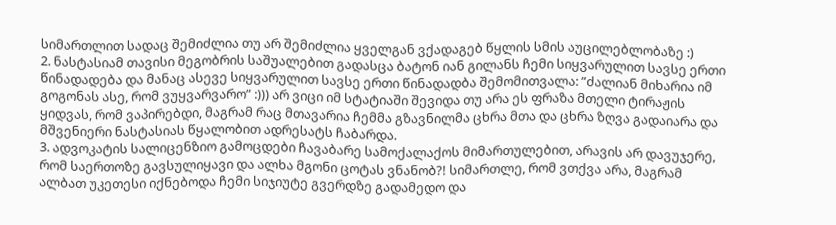სიმართლით სადაც შემიძლია თუ არ შემიძლია ყველგან ვქადაგებ წყლის სმის აუცილებლობაზე :)
2. ნასტასიამ თავისი მეგობრის საშუალებით გადასცა ბატონ იან გილანს ჩემი სიყვარულით სავსე ერთი წინადადება და მანაც ასევე სიყვარულით სავსე ერთი წინადადბა შემომითვალა: ”ძალიან მიხარია იმ გოგონას ასე, რომ ვუყვარვარო” :))) არ ვიცი იმ სტატიაში შევიდა თუ არა ეს ფრაზა მთელი ტირაჟის ყიდვას, რომ ვაპირებდი, მაგრამ რაც მთავარია ჩემმა გზავნილმა ცხრა მთა და ცხრა ზღვა გადაიარა და მშვენიერი ნასტასიას წყალობით ადრესატს ჩაბარდა.
3. ადვოკატის სალიცენზიო გამოცდები ჩავაბარე სამოქალაქოს მიმართულებით, არავის არ დავუჯერე, რომ საერთოზე გავსულიყავი და ალხა მგონი ცოტას ვნანობ?! სიმართლე, რომ ვთქვა არა, მაგრამ ალბათ უკეთესი იქნებოდა ჩემი სიჯიუტე გვერდზე გადამედო და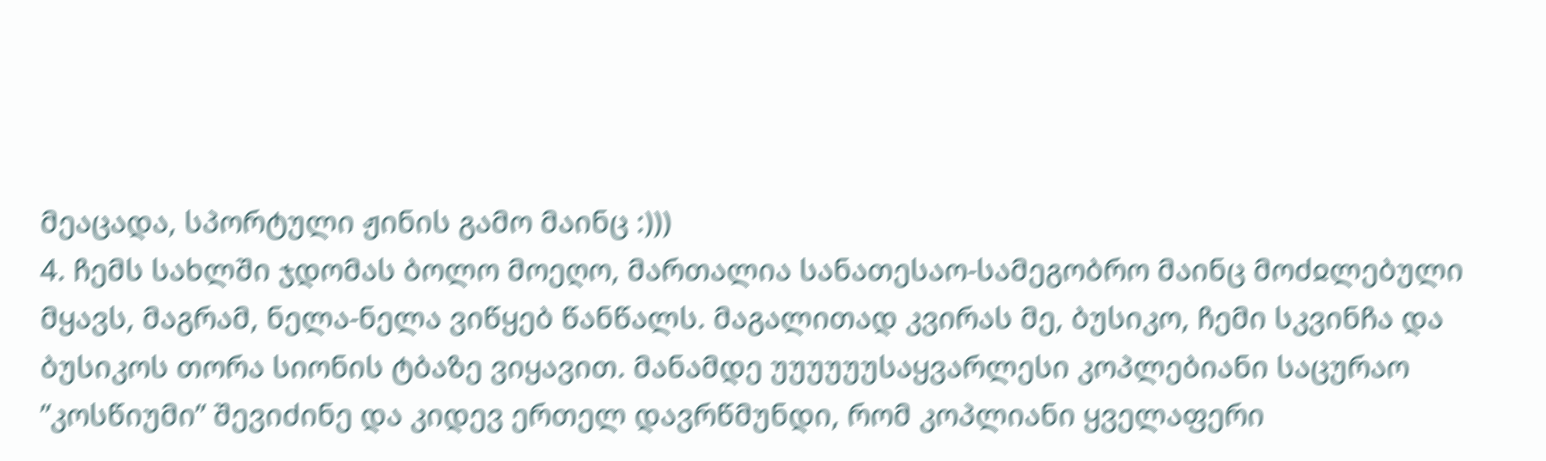მეაცადა, სპორტული ჟინის გამო მაინც :)))
4. ჩემს სახლში ჯდომას ბოლო მოეღო, მართალია სანათესაო-სამეგობრო მაინც მოძჲლებული მყავს, მაგრამ, ნელა-ნელა ვიწყებ წანწალს. მაგალითად კვირას მე, ბუსიკო, ჩემი სკვინჩა და ბუსიკოს თორა სიონის ტბაზე ვიყავით. მანამდე უუუუუუსაყვარლესი კოპლებიანი საცურაო ”კოსწიუმი” შევიძინე და კიდევ ერთელ დავრწმუნდი, რომ კოპლიანი ყველაფერი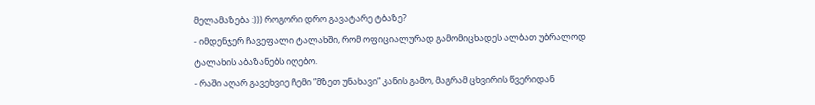მელამაზება :))) როგორი დრო გავატარე ტბაზე?
- იმდენჯერ ჩავეფალი ტალახში, რომ ოფიციალურად გამომიცხადეს ალბათ უბრალოდ ტალახის აბაზანებს იღებო.
- რაში აღარ გავეხვიე ჩემი ”მზეთ უნახავი” კანის გამო, მაგრამ ცხვირის წვერიდან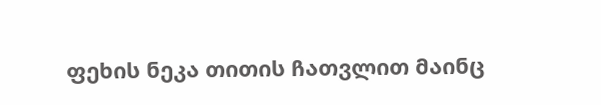ფეხის ნეკა თითის ჩათვლით მაინც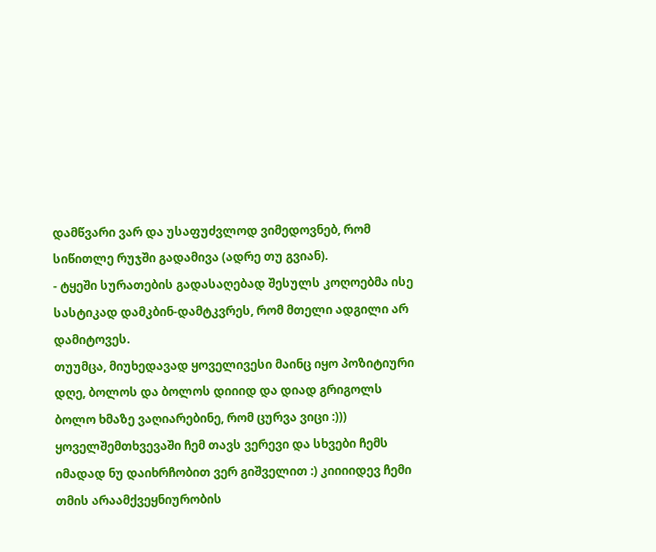დამწვარი ვარ და უსაფუძვლოდ ვიმედოვნებ, რომ სიწითლე რუჯში გადამივა (ადრე თუ გვიან).
- ტყეში სურათების გადასაღებად შესულს კოღოებმა ისე სასტიკად დამკბინ-დამტკვრეს, რომ მთელი ადგილი არ დამიტოვეს.
თუუმცა, მიუხედავად ყოველივესი მაინც იყო პოზიტიური დღე, ბოლოს და ბოლოს დიიიდ და დიად გრიგოლს ბოლო ხმაზე ვაღიარებინე, რომ ცურვა ვიცი :))) ყოველშემთხვევაში ჩემ თავს ვერევი და სხვები ჩემს იმადად ნუ დაიხრჩობით ვერ გიშველით :) კიიიიდევ ჩემი თმის არაამქვეყნიურობის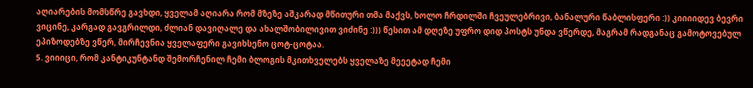აღიარების მომსწრე გავხდი, ყველამ აღიარა რომ მზეზე აშკარად მწითური თმა მაქვს, ხოლო ჩრდილში ჩვეულებრივი, ბანალური წაბლისფერი :)) კიიიიდევ ბევრი ვიცინე, კარგად გავგრილდი, ძლიან დავიღალე და ახალშობილივით ვიძინე :))) წესით ამ დღეზე უფრო დიდ პოსტს უნდა ვწერდე, მაგრამ რადგანაც გამოტოვებულ ეპიზოდებზე ვწერ, მირჩევნია ყველაფერი გავიხსენო ცოტ-ცოტაა.
5. ვიიიცი, რომ კანტიკუნტანდ შემორჩენილ ჩემი ბლოგის მკითხველებს ყველაზე მეეეტად ჩემი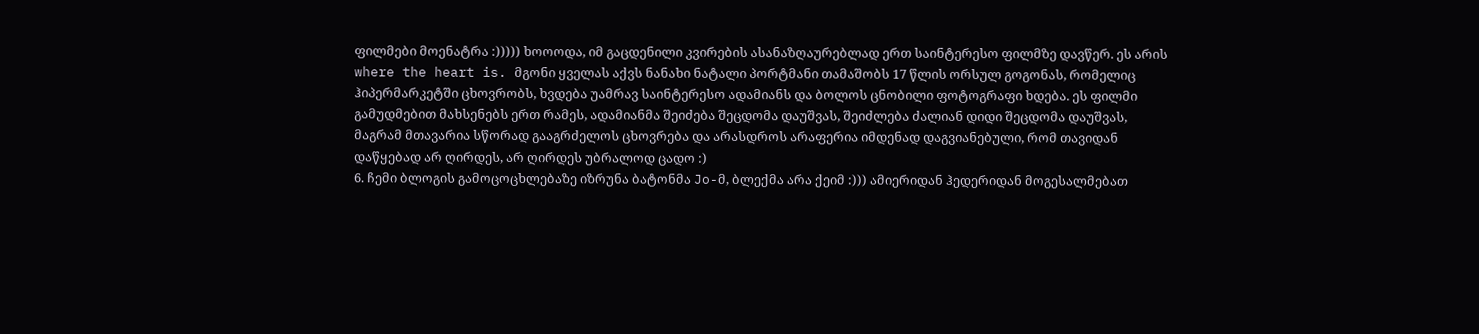ფილმები მოენატრა :))))) ხოოოდა, იმ გაცდენილი კვირების ასანაზღაურებლად ერთ საინტერესო ფილმზე დავწერ. ეს არის where the heart is. მგონი ყველას აქვს ნანახი ნატალი პორტმანი თამაშობს 17 წლის ორსულ გოგონას, რომელიც ჰიპერმარკეტში ცხოვრობს, ხვდება უამრავ საინტერესო ადამიანს და ბოლოს ცნობილი ფოტოგრაფი ხდება. ეს ფილმი გამუდმებით მახსენებს ერთ რამეს, ადამიანმა შეიძება შეცდომა დაუშვას, შეიძლება ძალიან დიდი შეცდომა დაუშვას, მაგრამ მთავარია სწორად გააგრძელოს ცხოვრება და არასდროს არაფერია იმდენად დაგვიანებული, რომ თავიდან დაწყებად არ ღირდეს, არ ღირდეს უბრალოდ ცადო :)
6. ჩემი ბლოგის გამოცოცხლებაზე იზრუნა ბატონმა Jo-მ, ბლექმა არა ქეიმ :))) ამიერიდან ჰედერიდან მოგესალმებათ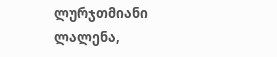ლურჯთმიანი ლალენა,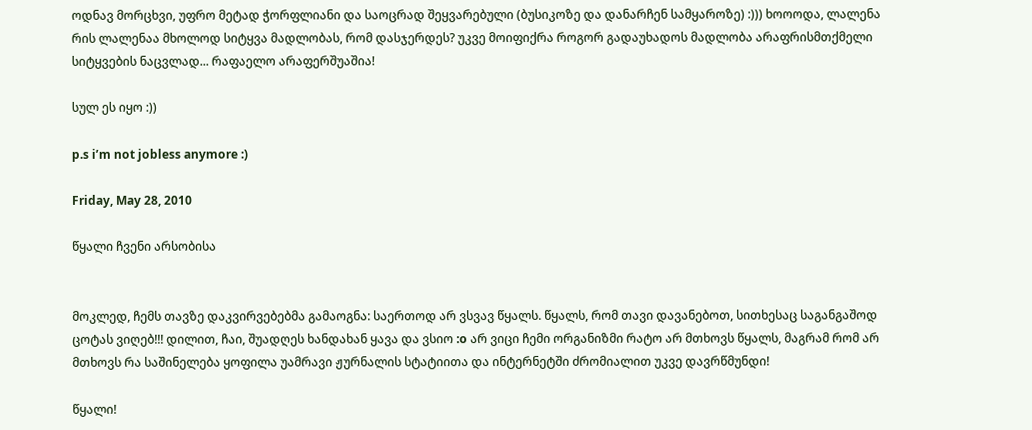ოდნავ მორცხვი, უფრო მეტად ჭორფლიანი და საოცრად შეყვარებული (ბუსიკოზე და დანარჩენ სამყაროზე) :))) ხოოოდა, ლალენა რის ლალენაა მხოლოდ სიტყვა მადლობას, რომ დასჯერდეს? უკვე მოიფიქრა როგორ გადაუხადოს მადლობა არაფრისმთქმელი სიტყვების ნაცვლად... რაფაელო არაფერშუაშია!

სულ ეს იყო :))

p.s i’m not jobless anymore :)

Friday, May 28, 2010

წყალი ჩვენი არსობისა


მოკლედ, ჩემს თავზე დაკვირვებებმა გამაოგნა: საერთოდ არ ვსვავ წყალს. წყალს, რომ თავი დავანებოთ, სითხესაც საგანგაშოდ ცოტას ვიღებ!!! დილით, ჩაი, შუადღეს ხანდახან ყავა და ვსიო :o არ ვიცი ჩემი ორგანიზმი რატო არ მთხოვს წყალს, მაგრამ რომ არ მთხოვს რა საშინელება ყოფილა უამრავი ჟურნალის სტატიითა და ინტერნეტში ძრომიალით უკვე დავრწმუნდი!

წყალი!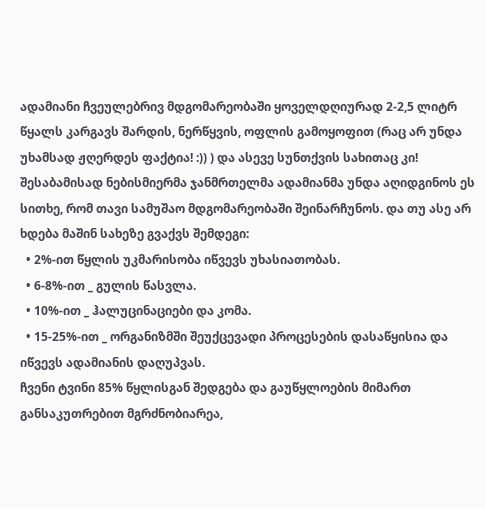ადამიანი ჩვეულებრივ მდგომარეობაში ყოველდღიურად 2-2,5 ლიტრ წყალს კარგავს შარდის, ნერწყვის, ოფლის გამოყოფით (რაც არ უნდა უხამსად ჟღერდეს ფაქტია! :)) ) და ასევე სუნთქვის სახითაც კი! შესაბამისად ნებისმიერმა ჯანმრთელმა ადამიანმა უნდა აღიდგინოს ეს სითხე, რომ თავი სამუშაო მდგომარეობაში შეინარჩუნოს. და თუ ასე არ ხდება მაშინ სახეზე გვაქვს შემდეგი:
  • 2%-ით წყლის უკმარისობა იწვევს უხასიათობას.
  • 6-8%-ით _ გულის წასვლა.
  • 10%-ით _ ჰალუცინაციები და კომა.
  • 15-25%-ით _ ორგანიზმში შეუქცევადი პროცესების დასაწყისია და იწვევს ადამიანის დაღუპვას.
ჩვენი ტვინი 85% წყლისგან შედგება და გაუწყლოების მიმართ განსაკუთრებით მგრძნობიარეა,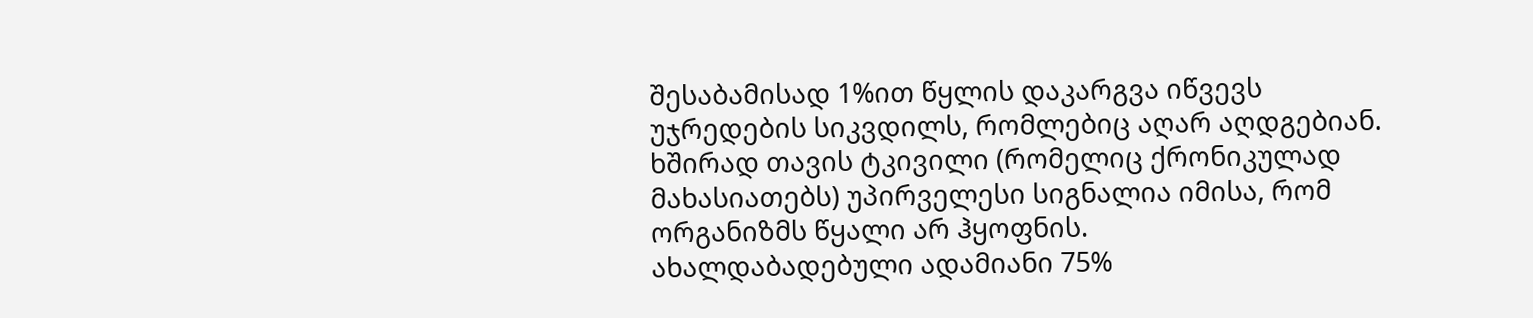შესაბამისად 1%ით წყლის დაკარგვა იწვევს უჯრედების სიკვდილს, რომლებიც აღარ აღდგებიან. ხშირად თავის ტკივილი (რომელიც ქრონიკულად მახასიათებს) უპირველესი სიგნალია იმისა, რომ ორგანიზმს წყალი არ ჰყოფნის.
ახალდაბადებული ადამიანი 75%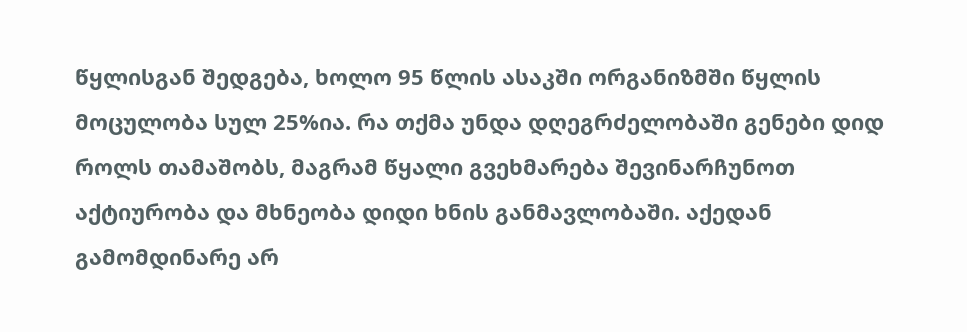წყლისგან შედგება, ხოლო 95 წლის ასაკში ორგანიზმში წყლის მოცულობა სულ 25%ია. რა თქმა უნდა დღეგრძელობაში გენები დიდ როლს თამაშობს, მაგრამ წყალი გვეხმარება შევინარჩუნოთ აქტიურობა და მხნეობა დიდი ხნის განმავლობაში. აქედან გამომდინარე არ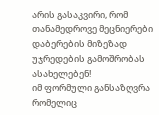არის გასაკვირი, რომ თანამედროვე მეცნიერები დაბერების მიზეზად უჯრედების გამოშრობას ასახელებენ!
იმ ფორმული განსაზღვრა რომელიც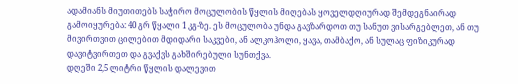ადამიანს მიუთითებს საჭირო მოცულობის წყლის მიღებას ყოველდღიურად შემდეგნაირად გამოიყურება: 40 გრ წყალი 1 კგ-ზე. ეს მოცულობა უნდა გავზარდოთ თუ სანუთ ვისარგებლეთ, ან თუ მივირთვით ცილებით მდიდარი საკვები, ან ალკოჰოლი, ყავა, თამბაქო, ან სულაც ფიზიკურად დავიტვირთეთ და გვაქვს გახშირებული სუნთქვა.
დღეში 2,5 ლიტრი წყლის დალევით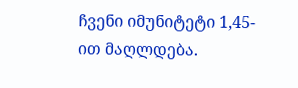ჩვენი იმუნიტეტი 1,45-ით მაღლდება.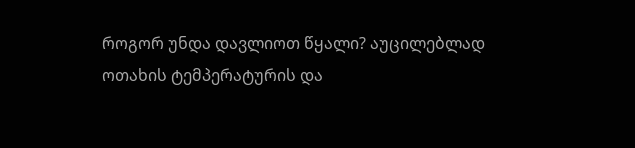როგორ უნდა დავლიოთ წყალი? აუცილებლად ოთახის ტემპერატურის და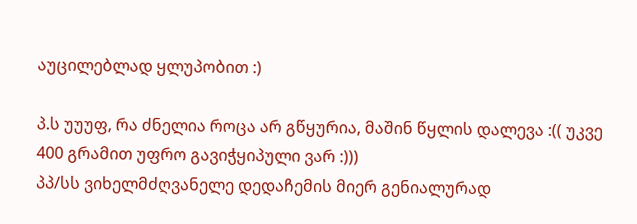აუცილებლად ყლუპობით :)

პ.ს უუუფ, რა ძნელია როცა არ გწყურია, მაშინ წყლის დალევა :(( უკვე 400 გრამით უფრო გავიჭყიპული ვარ :)))
პპ/სს ვიხელმძღვანელე დედაჩემის მიერ გენიალურად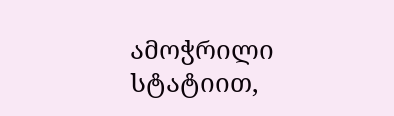ამოჭრილი სტატიით,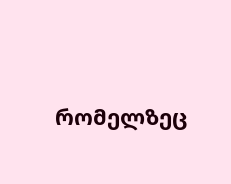რომელზეც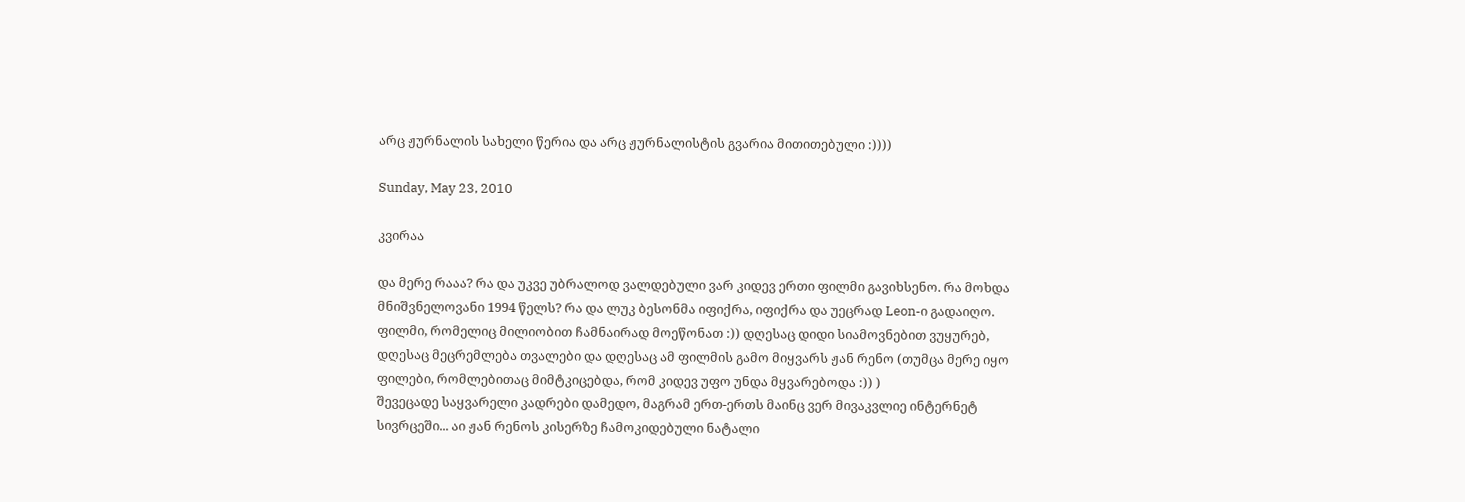არც ჟურნალის სახელი წერია და არც ჟურნალისტის გვარია მითითებული :))))

Sunday, May 23, 2010

კვირაა

და მერე რააა? რა და უკვე უბრალოდ ვალდებული ვარ კიდევ ერთი ფილმი გავიხსენო. რა მოხდა მნიშვნელოვანი 1994 წელს? რა და ლუკ ბესონმა იფიქრა, იფიქრა და უეცრად Leon-ი გადაიღო. ფილმი, რომელიც მილიობით ჩამნაირად მოეწონათ :)) დღესაც დიდი სიამოვნებით ვუყურებ, დღესაც მეცრემლება თვალები და დღესაც ამ ფილმის გამო მიყვარს ჟან რენო (თუმცა მერე იყო ფილები, რომლებითაც მიმტკიცებდა, რომ კიდევ უფო უნდა მყვარებოდა :)) )
შევეცადე საყვარელი კადრები დამედო, მაგრამ ერთ-ერთს მაინც ვერ მივაკვლიე ინტერნეტ სივრცეში... აი ჟან რენოს კისერზე ჩამოკიდებული ნატალი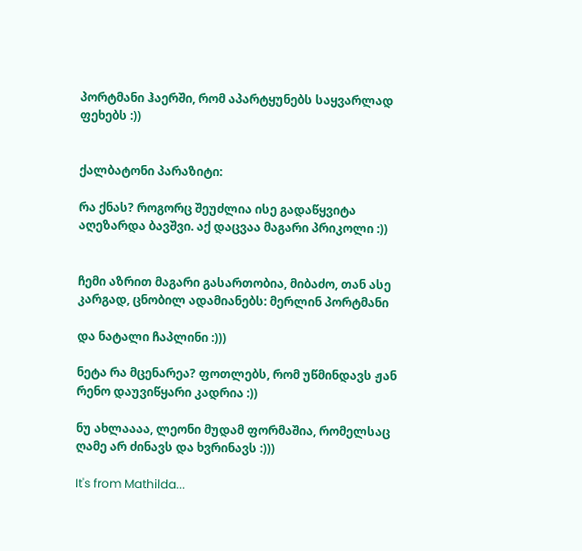პორტმანი ჰაერში, რომ აპარტყუნებს საყვარლად ფეხებს :))


ქალბატონი პარაზიტი:

რა ქნას? როგორც შეუძლია ისე გადაწყვიტა აღეზარდა ბავშვი. აქ დაცვაა მაგარი პრიკოლი :))


ჩემი აზრით მაგარი გასართობია, მიბაძო, თან ასე კარგად, ცნობილ ადამიანებს: მერლინ პორტმანი

და ნატალი ჩაპლინი :)))

ნეტა რა მცენარეა? ფოთლებს, რომ უწმინდავს ჟან რენო დაუვიწყარი კადრია :))

ნუ ახლაააა, ლეონი მუდამ ფორმაშია, რომელსაც ღამე არ ძინავს და ხვრინავს :)))

It's from Mathilda...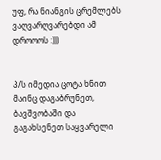უფ, რა ნიანგის ცრემლებს ვაღვარღვარებდი ამ დროოოს :)))


პ/ს იმედია ცოტა ხნით მაინც დაგაბრუნეთ, ბავშვობაში და გაგახსენეთ საყვარელი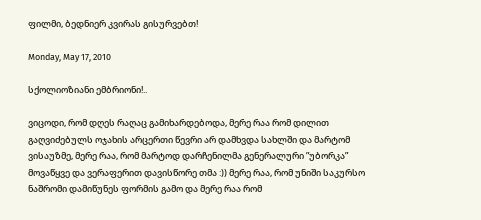ფილმი, ბედნიერ კვირას გისურვებთ!

Monday, May 17, 2010

სქოლიოზიანი ემბრიონი!..

ვიცოდი, რომ დღეს რაღაც გამიხარდებოდა, მერე რაა რომ დილით გაღვიძებულს ოჯახის არცერთი წევრი არ დამხვდა სახლში და მარტომ ვისაუზმე, მერე რაა, რომ მარტოდ დარჩენილმა გენერალური ”უბორკა” მოვაწყვე და ვერაფერით დავისწორე თმა :)) მერე რაა, რომ უნიში საკურსო ნაშრომი დამიწუნეს ფორმის გამო და მერე რაა რომ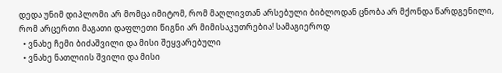დედა უნიმ დიპლომი არ მომცა იმიტომ, რომ მაღლივთან არსებული ბიბლოდან ცნობა არ მქონდა წარდგენილი, რომ არცერთი მაგათი დაფლეთი წიგნი არ მიმისაკუთრებია! სამაგიეროდ
  • ვნახე ჩემი ბიძაშვილი და მისი შეყვარებული
  • ვნახე ნათლიის შვილი და მისი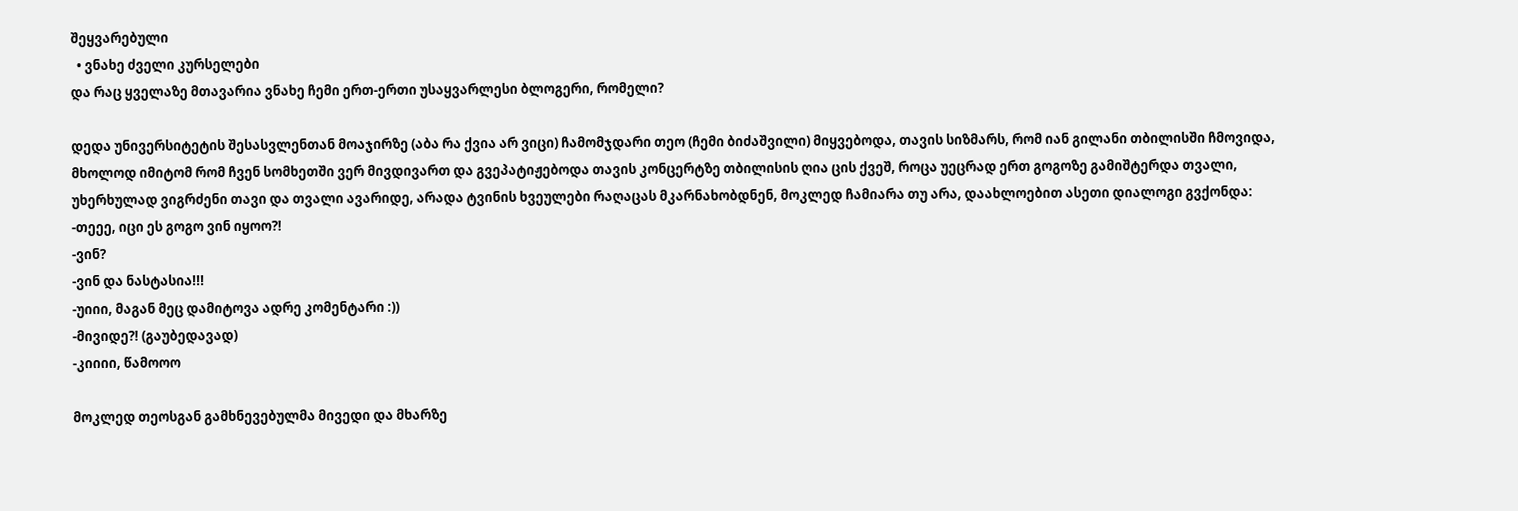შეყვარებული
  • ვნახე ძველი კურსელები
და რაც ყველაზე მთავარია ვნახე ჩემი ერთ-ერთი უსაყვარლესი ბლოგერი, რომელი?

დედა უნივერსიტეტის შესასვლენთან მოაჯირზე (აბა რა ქვია არ ვიცი) ჩამომჯდარი თეო (ჩემი ბიძაშვილი) მიყვებოდა, თავის სიზმარს, რომ იან გილანი თბილისში ჩმოვიდა, მხოლოდ იმიტომ რომ ჩვენ სომხეთში ვერ მივდივართ და გვეპატიჟებოდა თავის კონცერტზე თბილისის ღია ცის ქვეშ, როცა უეცრად ერთ გოგოზე გამიშტერდა თვალი, უხერხულად ვიგრძენი თავი და თვალი ავარიდე, არადა ტვინის ხვეულები რაღაცას მკარნახობდნენ, მოკლედ ჩამიარა თუ არა, დაახლოებით ასეთი დიალოგი გვქონდა:
-თეეე, იცი ეს გოგო ვინ იყოო?!
-ვინ?
-ვინ და ნასტასია!!!
-უიიი, მაგან მეც დამიტოვა ადრე კომენტარი :))
-მივიდე?! (გაუბედავად)
-კიიიი, წამოოო

მოკლედ თეოსგან გამხნევებულმა მივედი და მხარზე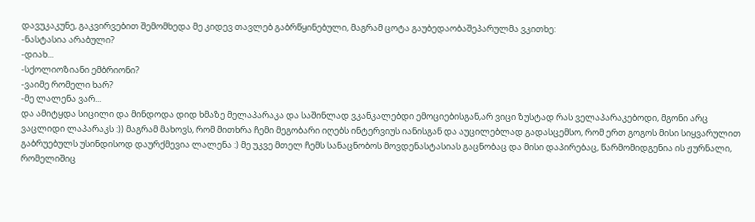დავუკაკუნე, გაკვირვებით შემომხედა მე კიდევ თავლებ გაბრწყინებული, მაგრამ ცოტა გაუბედაობაშეპარულმა ვკითხე:
-ნასტასია არაბული?
-დიახ...
-სქოლიოზიანი ემბრიონი?
-ვაიმე რომელი ხარ?
-მე ლალენა ვარ...
და ამიტყდა სიცილი და მინდოდა დიდ ხმაზე მელაპარაკა და საშინლად ვკანკალებდი ემოციებისგან,არ ვიცი ზუსტად რას ველაპარაკებოდი, მგონი არც ვაცლიდი ლაპარაკს :)) მაგრამ მახოვს, რომ მითხრა ჩემი მეგობარი იღებს ინტერვიუს იანისგან და აუცილებლად გადასცემსო, რომ ერთ გოგოს მისი სიყვარულით გაბრუებულს უსინდისოდ დაურქმევია ლალენა :) მე უკვე მთელ ჩემს სანაცნობოს მოვდენასტასიას გაცნობაც და მისი დაპირებაც, წარმომიდგენია ის ჟურნალი, რომელიშიც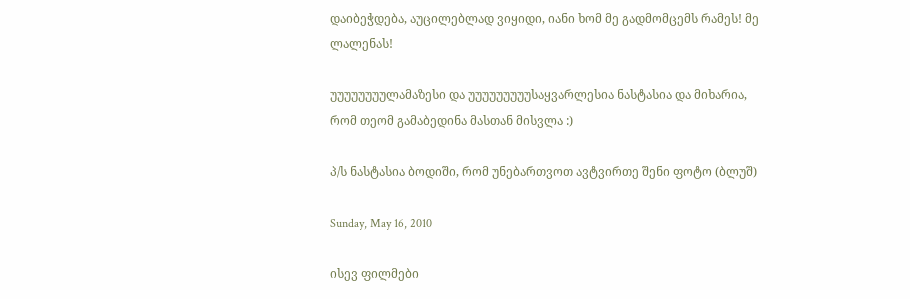დაიბეჭდება, აუცილებლად ვიყიდი, იანი ხომ მე გადმომცემს რამეს! მე ლალენას!

უუუუუუუულამაზესი და უუუუუუუუუსაყვარლესია ნასტასია და მიხარია, რომ თეომ გამაბედინა მასთან მისვლა :)

პ/ს ნასტასია ბოდიში, რომ უნებართვოთ ავტვირთე შენი ფოტო (ბლუშ)

Sunday, May 16, 2010

ისევ ფილმები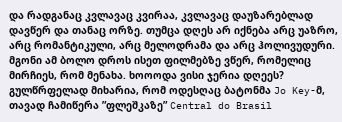და რადგანაც კვლავაც კვირაა, კვლავაც დაუზარებლად დავწერ და თანაც ორზე. თუმცა დღეს არ იქნება არც უაზრო, არც რომანტიკული, არც მელოდრამა და არც ჰოლივუდური. მგონი ამ ბოლო დროს ისეთ ფილმებზე ვწერ, რომელიც მირჩიეს, რომ მენახა. ხოოოდა ვისი ჯერია დღეეს? გულწრფელად მიხარია, რომ ოდესღაც ბატონმა Jo Key-მ, თავად ჩამიწერა ”ფლეშკაზე” Central do Brasil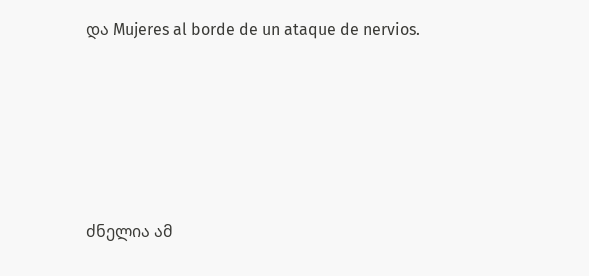და Mujeres al borde de un ataque de nervios.





ძნელია ამ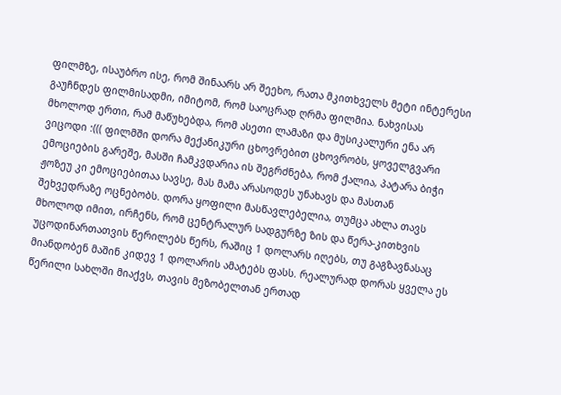ფილმზე, ისაუბრო ისე, რომ შინაარს არ შეეხო, რათა მკითხველს მეტი ინტერესი გაუჩნდეს ფილმისადმი, იმიტომ, რომ საოცრად ღრმა ფილმია. ნახვისას მხოლოდ ერთი, რამ მაწუხებდა, რომ ასეთი ლამაზი და მუსიკალური ენა არ ვიცოდი :((( ფილმში დორა მექანიკური ცხოვრებით ცხოვრობს, ყოველგვარი ემოციების გარეშე, მასში ჩამკვდარია ის შეგრძნება, რომ ქალია, პატარა ბიჭი ჟოზეუ კი ემოციებითაა სავსე, მას მამა არასოდეს უნახავს და მასთან შეხვედრაზე ოცნებობს. დორა ყოფილი მასწავლებელია, თუმცა ახლა თავს მხოლოდ იმით, ირჩენს, რომ ცენტრალურ სადგურზე ზის და წერა-კითხვის უცოდინართათვის წერილებს წერს, რაშიც 1 დოლარს იღებს, თუ გაგზავნასაც მიანდობენ მაშინ კიდევ 1 დოლარის ამატებს ფასს. რეალურად დორას ყველა ეს წერილი სახლში მიაქვს, თავის მეზობელთან ერთად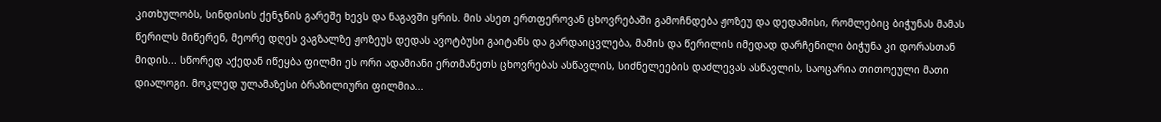კითხულობს, სინდისის ქენჯნის გარეშე ხევს და ნაგავში ყრის. მის ასეთ ერთფეროვან ცხოვრებაში გამოჩნდება ჟოზეუ და დედამისი, რომლებიც ბიჭუნას მამას წერილს მიწერენ, მეორე დღეს ვაგზალზე ჟოზეუს დედას ავოტბუსი გაიტანს და გარდაიცვლება, მამის და წერილის იმედად დარჩენილი ბიჭუნა კი დორასთან მიდის... სწორედ აქედან იწეყბა ფილმი ეს ორი ადამიანი ერთმანეთს ცხოვრებას ასწავლის, სიძნელეების დაძლევას ასწავლის, საოცარია თითოეული მათი დიალოგი. მოკლედ ულამაზესი ბრაზილიური ფილმია...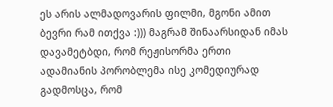ეს არის ალმადოვარის ფილმი, მგონი ამით ბევრი რამ ითქვა :))) მაგრამ შინაარსიდან იმას დავამეტბდი, რომ რეჟისორმა ერთი ადამიანის პორობლემა ისე კომედიურად გადმოსცა, რომ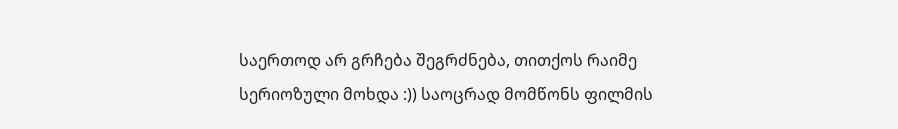საერთოდ არ გრჩება შეგრძნება, თითქოს რაიმე სერიოზული მოხდა :)) საოცრად მომწონს ფილმის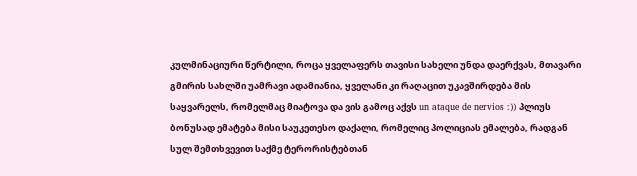კულმინაციური წერტილი, როცა ყველაფერს თავისი სახელი უნდა დაერქვას, მთავარი გმირის სახლში უამრავი ადამიანია, ყველანი კი რაღაცით უკავშირდება მის საყვარელს, რომელმაც მიატოვა და ვის გამოც აქვს un ataque de nervios :)) პლიუს ბონუსად ემატება მისი საუკეთესო დაქალი, რომელიც პოლიციას ემალება, რადგან სულ შემთხვევით საქმე ტერორისტებთან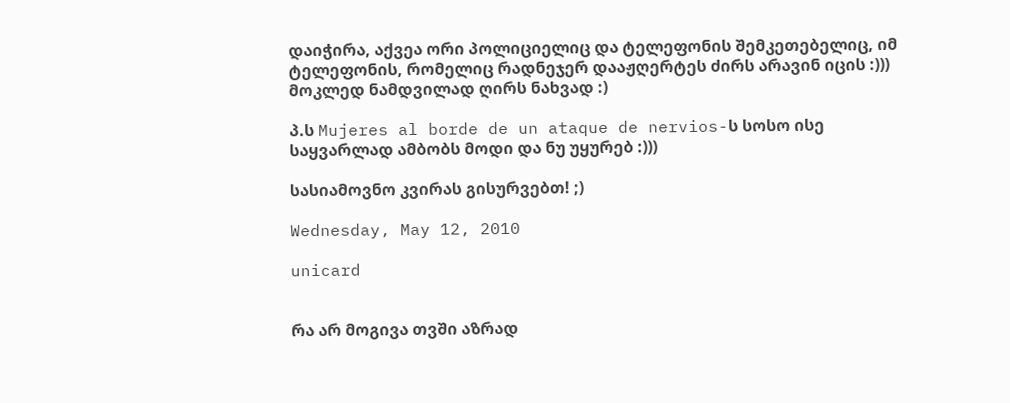დაიჭირა, აქვეა ორი პოლიციელიც და ტელეფონის შემკეთებელიც, იმ ტელეფონის, რომელიც რადნეჯერ დააჟღერტეს ძირს არავინ იცის :))) მოკლედ ნამდვილად ღირს ნახვად :)

პ.ს Mujeres al borde de un ataque de nervios-ს სოსო ისე საყვარლად ამბობს მოდი და ნუ უყურებ :)))

სასიამოვნო კვირას გისურვებთ! ;)

Wednesday, May 12, 2010

unicard


რა არ მოგივა თვში აზრად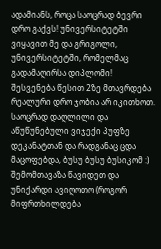ადამიანს, როცა საოცრად ბევრი დრო გაქვს! უნივერსიტეტში ვიყავით მე და გრიგოლი, უნივერსიტეტში, რომელმაც გადამაღირსა დიპლომი! შესვენება წესით 2ზე მთავრდება რეალური დრო ჯობია არ იკითხოთ. საოცრად დაღლილი და აწუწუნებული ვიჯექი პუფზე დეკანატთან და რადგანაც ცდა მაცოფებდა, ბუსუ ბუსუ ბუსიკომ :) შემომთავაზა წავიდეთ და უნიქარდი ავიღოთო (როგორ მიფრთხილდება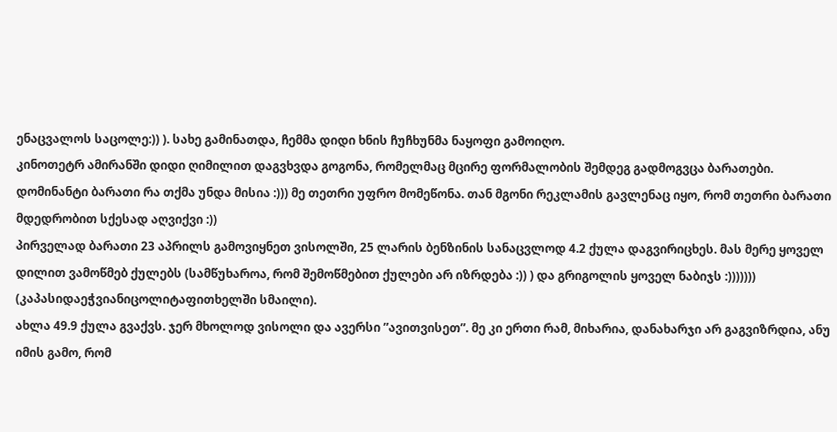ენაცვალოს საცოლე:)) ). სახე გამინათდა, ჩემმა დიდი ხნის ჩუჩხუნმა ნაყოფი გამოიღო.
კინოთეტრ ამირანში დიდი ღიმილით დაგვხვდა გოგონა, რომელმაც მცირე ფორმალობის შემდეგ გადმოგვცა ბარათები. დომინანტი ბარათი რა თქმა უნდა მისია :))) მე თეთრი უფრო მომეწონა. თან მგონი რეკლამის გავლენაც იყო, რომ თეთრი ბარათი მდედრობით სქესად აღვიქვი :))
პირველად ბარათი 23 აპრილს გამოვიყნეთ ვისოლში, 25 ლარის ბენზინის სანაცვლოდ 4.2 ქულა დაგვირიცხეს. მას მერე ყოველ დილით ვამოწმებ ქულებს (სამწუხაროა, რომ შემოწმებით ქულები არ იზრდება :)) ) და გრიგოლის ყოველ ნაბიჯს :))))))) (კაპასიდაეჭვიანიცოლიტაფითხელში სმაილი).
ახლა 49.9 ქულა გვაქვს. ჯერ მხოლოდ ვისოლი და ავერსი ”ავითვისეთ”. მე კი ერთი რამ, მიხარია, დანახარჯი არ გაგვიზრდია, ანუ იმის გამო, რომ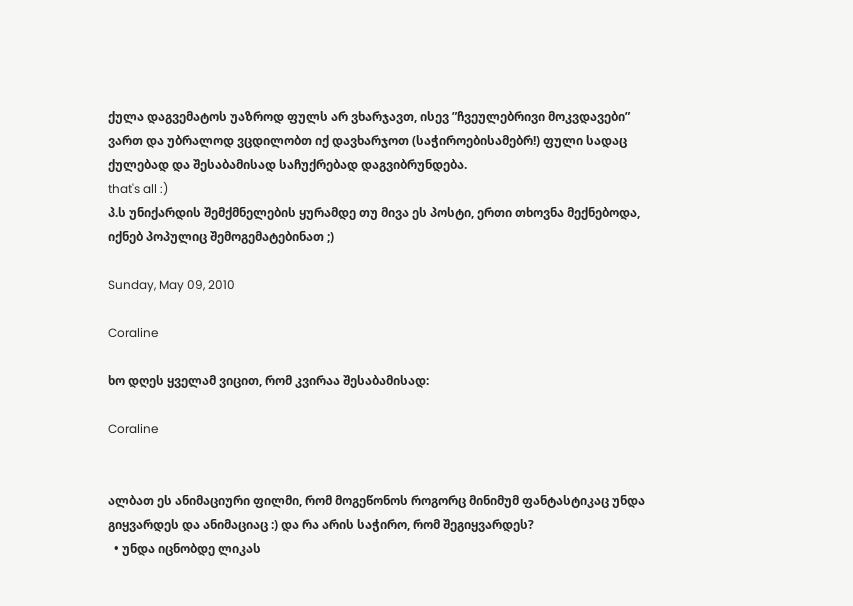ქულა დაგვემატოს უაზროდ ფულს არ ვხარჯავთ, ისევ ”ჩვეულებრივი მოკვდავები” ვართ და უბრალოდ ვცდილობთ იქ დავხარჯოთ (საჭიროებისამებრ!) ფული სადაც ქულებად და შესაბამისად საჩუქრებად დაგვიბრუნდება.
that's all :)
პ.ს უნიქარდის შემქმნელების ყურამდე თუ მივა ეს პოსტი, ერთი თხოვნა მექნებოდა, იქნებ პოპულიც შემოგემატებინათ ;)

Sunday, May 09, 2010

Coraline

ხო დღეს ყველამ ვიცით, რომ კვირაა შესაბამისად:

Coraline


ალბათ ეს ანიმაციური ფილმი, რომ მოგეწონოს როგორც მინიმუმ ფანტასტიკაც უნდა გიყვარდეს და ანიმაციაც :) და რა არის საჭირო, რომ შეგიყვარდეს?
  • უნდა იცნობდე ლიკას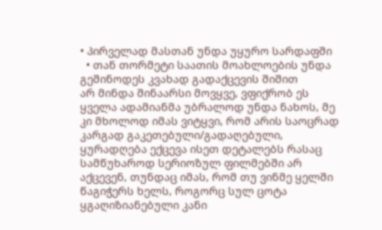• პირველად მასთან უნდა უყურო სარდაფში
  • თან თორმეტი საათის მოახლოების უნდა გეშინოდეს კვახად გადაქცევის შიშით
არ მინდა შინაარსი მოვყვე, ვფიქრობ ეს ყველა ადამიანმა უბრალოდ უნდა ნახოს, მე კი მხოლოდ იმას ვიტყვი, რომ არის საოცრად კარგად გაკეთებული/გადაღებული, ყურადღება ექცევა ისეთ დეტალებს რასაც სამწუხაროდ სერიოზულ ფილმებში არ აქცევენ, თუნდაც იმას, რომ თუ ვინმე ყელში წაგიჭერს ხელს, როგორც სულ ცოტა ყგაღიზიანებული კანი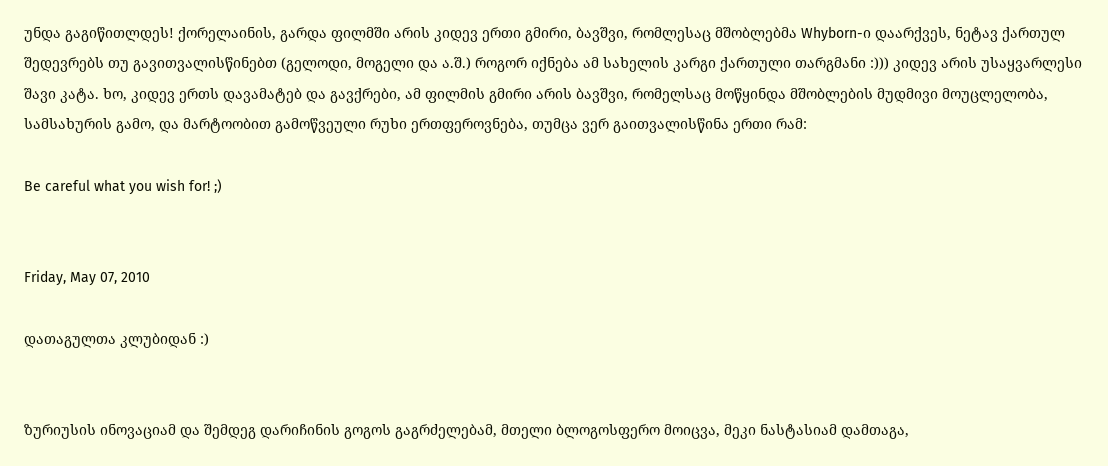უნდა გაგიწითლდეს! ქორელაინის, გარდა ფილმში არის კიდევ ერთი გმირი, ბავშვი, რომლესაც მშობლებმა Whyborn-ი დაარქვეს, ნეტავ ქართულ შედევრებს თუ გავითვალისწინებთ (გელოდი, მოგელი და ა.შ.) როგორ იქნება ამ სახელის კარგი ქართული თარგმანი :))) კიდევ არის უსაყვარლესი შავი კატა. ხო, კიდევ ერთს დავამატებ და გავქრები, ამ ფილმის გმირი არის ბავშვი, რომელსაც მოწყინდა მშობლების მუდმივი მოუცლელობა, სამსახურის გამო, და მარტოობით გამოწვეული რუხი ერთფეროვნება, თუმცა ვერ გაითვალისწინა ერთი რამ:

Be careful what you wish for! ;)


Friday, May 07, 2010

დათაგულთა კლუბიდან :)


ზურიუსის ინოვაციამ და შემდეგ დარიჩინის გოგოს გაგრძელებამ, მთელი ბლოგოსფერო მოიცვა, მეკი ნასტასიამ დამთაგა,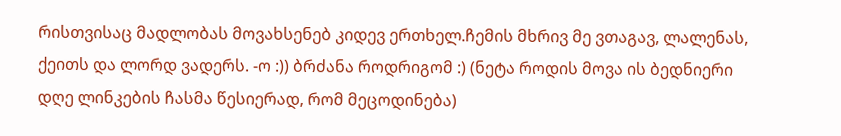რისთვისაც მადლობას მოვახსენებ კიდევ ერთხელ.ჩემის მხრივ მე ვთაგავ, ლალენას, ქეითს და ლორდ ვადერს. -ო :)) ბრძანა როდრიგომ :) (ნეტა როდის მოვა ის ბედნიერი დღე ლინკების ჩასმა წესიერად, რომ მეცოდინება)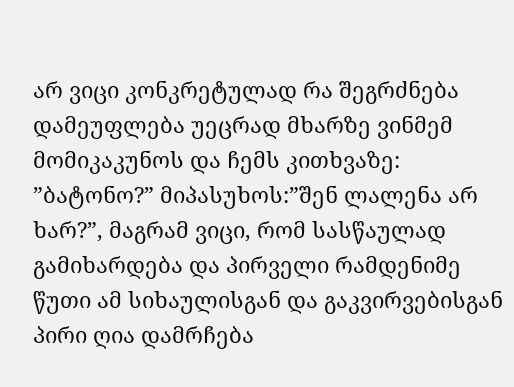არ ვიცი კონკრეტულად რა შეგრძნება დამეუფლება უეცრად მხარზე ვინმემ მომიკაკუნოს და ჩემს კითხვაზე: ”ბატონო?” მიპასუხოს:”შენ ლალენა არ ხარ?”, მაგრამ ვიცი, რომ სასწაულად გამიხარდება და პირველი რამდენიმე წუთი ამ სიხაულისგან და გაკვირვებისგან პირი ღია დამრჩება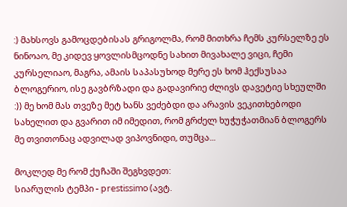:) მახსოვს გამოცდებისას გრიგოლმა, რომ მითხრა ჩემს კურსელზე ეს ნინოაო, მე კიდევ ყოვლისმცოდნე სახით მივახალე ვიცი, ჩემი კურსელიაო, მაგრა, ამაის საპასუხოდ მერე ეს ხომ ჰექსუსაა ბლოგერიო, ისე გავბრზადი და გადავირიე ძლივს დავეტიე სხეულში :)) მე ხომ მას თვეზე მეტ ხანს ვეძებდი და არავის ვეკითხებოდი სახელით და გვარით იმ იმედით, რომ გრძელ ხუჭუჭათმიან ბლოგერს მე თვითონაც ადვილად ვიპოვნიდი, თუმცა...

მოკლედ მე რომ ქუჩაში შეგხვდეთ:
სიარულის ტემპი - prestissimo (ავტ.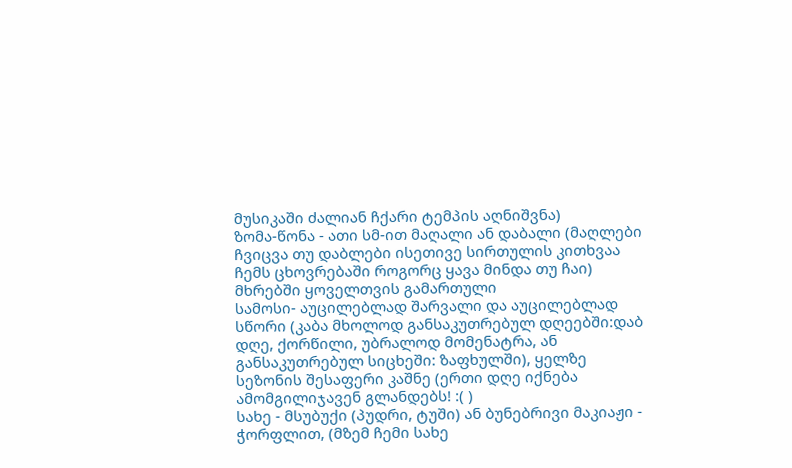მუსიკაში ძალიან ჩქარი ტემპის აღნიშვნა)
ზომა-წონა - ათი სმ-ით მაღალი ან დაბალი (მაღლები ჩვიცვა თუ დაბლები ისეთივე სირთულის კითხვაა ჩემს ცხოვრებაში როგორც ყავა მინდა თუ ჩაი) მხრებში ყოველთვის გამართული
სამოსი- აუცილებლად შარვალი და აუცილებლად სწორი (კაბა მხოლოდ განსაკუთრებულ დღეებში:დაბ დღე, ქორწილი, უბრალოდ მომენატრა, ან განსაკუთრებულ სიცხეში: ზაფხულში), ყელზე სეზონის შესაფერი კაშნე (ერთი დღე იქნება ამომგილიჯავენ გლანდებს! :( )
სახე - მსუბუქი (პუდრი, ტუში) ან ბუნებრივი მაკიაჟი - ჭორფლით, (მზემ ჩემი სახე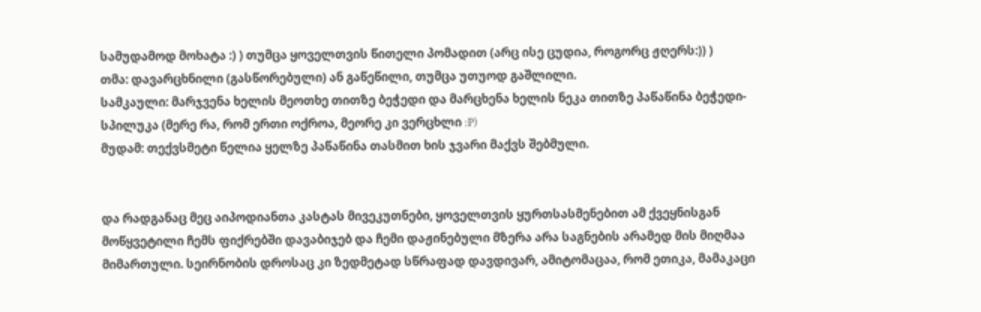სამუდამოდ მოხატა :) ) თუმცა ყოველთვის წითელი პომადით (არც ისე ცუდია, როგორც ჟღერს:)) )
თმა: დავარცხნილი (გასწორებული) ან გაწეწილი, თუმცა უთუოდ გაშლილი.
სამკაული: მარჯვენა ხელის მეოთხე თითზე ბეჭედი და მარცხენა ხელის ნეკა თითზე პაწაწინა ბეჭედი-სპილუკა (მერე რა, რომ ერთი ოქროა, მეორე კი ვერცხლი :P)
მუდამ: თექვსმეტი წელია ყელზე პაწაწინა თასმით ხის ჯვარი მაქვს შებმული.


და რადგანაც მეც აიპოდიანთა კასტას მივეკუთნები, ყოველთვის ყურთსასმენებით ამ ქვეყნისგან მოწყვეტილი ჩემს ფიქრებში დავაბიჯებ და ჩემი დაჟინებული მზერა არა საგნების არამედ მის მიღმაა მიმართული. სეირნობის დროსაც კი ზედმეტად სწრაფად დავდივარ, ამიტომაცაა, რომ ეთიკა, მამაკაცი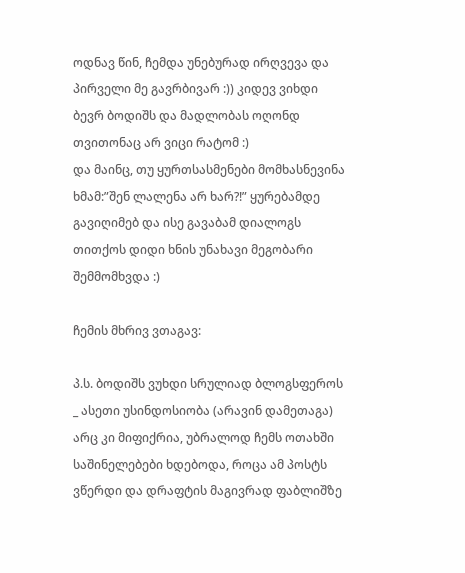ოდნავ წინ, ჩემდა უნებურად ირღვევა და პირველი მე გავრბივარ :)) კიდევ ვიხდი ბევრ ბოდიშს და მადლობას ოღონდ თვითონაც არ ვიცი რატომ :)
და მაინც, თუ ყურთსასმენები მომხასნევინა ხმამ:”შენ ლალენა არ ხარ?!” ყურებამდე გავიღიმებ და ისე გავაბამ დიალოგს თითქოს დიდი ხნის უნახავი მეგობარი შემმომხვდა :)

ჩემის მხრივ ვთაგავ:

პ.ს. ბოდიშს ვუხდი სრულიად ბლოგსფეროს _ ასეთი უსინდოსიობა (არავინ დამეთაგა) არც კი მიფიქრია, უბრალოდ ჩემს ოთახში საშინელებები ხდებოდა, როცა ამ პოსტს ვწერდი და დრაფტის მაგივრად ფაბლიშზე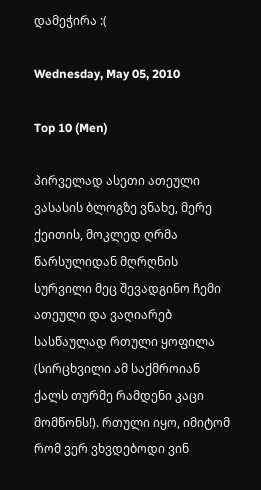დამეჭირა :(

Wednesday, May 05, 2010

Top 10 (Men)

პირველად ასეთი ათეული ვასასის ბლოგზე ვნახე, მერე ქეითის, მოკლედ ღრმა წარსულიდან მღრღნის სურვილი მეც შევადგინო ჩემი ათეული და ვაღიარებ სასწაულად რთული ყოფილა (სირცხვილი ამ საქმროიან ქალს თურმე რამდენი კაცი მომწონს!). რთული იყო, იმიტომ რომ ვერ ვხვდებოდი ვინ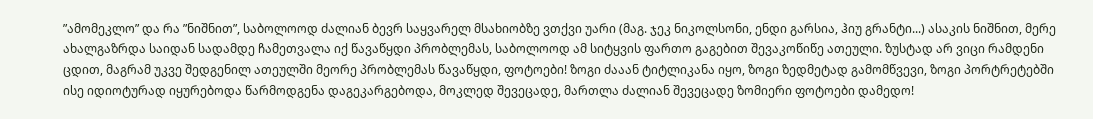”ამომეკლო” და რა ”ნიშნით”, საბოლოოდ ძალიან ბევრ საყვარელ მსახიობზე ვთქვი უარი (მაგ. ჯეკ ნიკოლსონი, ენდი გარსია, ჰიუ გრანტი...) ასაკის ნიშნით, მერე ახალგაზრდა საიდან სადამდე ჩამეთვალა იქ წავაწყდი პრობლემას, საბოლოოდ ამ სიტყვის ფართო გაგებით შევაკოწიწე ათეული. ზუსტად არ ვიცი რამდენი ცდით, მაგრამ უკვე შედგენილ ათეულში მეორე პრობლემას წავაწყდი, ფოტოები! ზოგი ძააან ტიტლიკანა იყო, ზოგი ზედმეტად გამომწვევი, ზოგი პორტრეტებში ისე იდიოტურად იყურებოდა წარმოდგენა დაგეკარგებოდა, მოკლედ შევეცადე, მართლა ძალიან შევეცადე ზომიერი ფოტოები დამედო!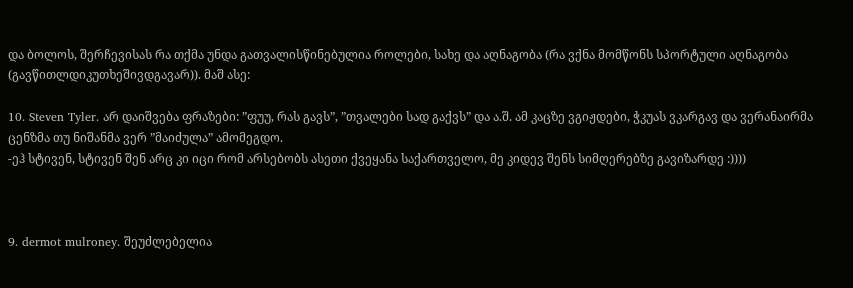და ბოლოს, შერჩევისას რა თქმა უნდა გათვალისწინებულია როლები, სახე და აღნაგობა (რა ვქნა მომწონს სპორტული აღნაგობა (გავწითლდიკუთხეშივდგავარ)). მაშ ასე:

10. Steven Tyler. არ დაიშვება ფრაზები: ”ფუუ, რას გავს”, ”თვალები სად გაქვს” და ა.შ. ამ კაცზე ვგიჟდები, ჭკუას ვკარგავ და ვერანაირმა ცენზმა თუ ნიშანმა ვერ ”მაიძულა” ამომეგდო.
-ეჰ სტივენ, სტივენ შენ არც კი იცი რომ არსებობს ასეთი ქვეყანა საქართველო, მე კიდევ შენს სიმღერებზე გავიზარდე :))))



9. dermot mulroney. შეუძლებელია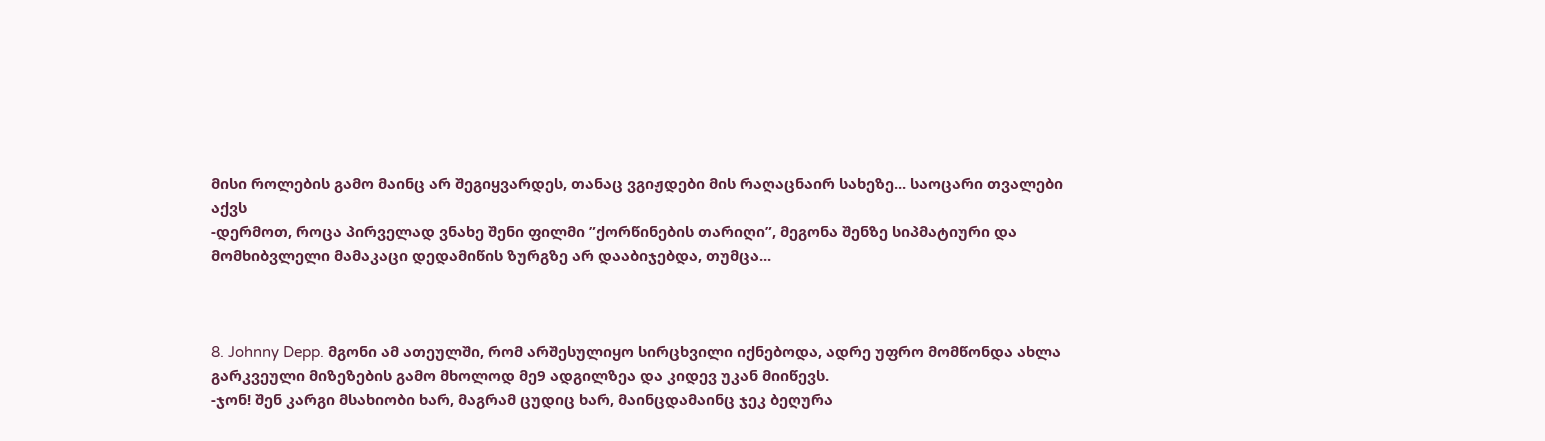მისი როლების გამო მაინც არ შეგიყვარდეს, თანაც ვგიჟდები მის რაღაცნაირ სახეზე... საოცარი თვალები აქვს
-დერმოთ, როცა პირველად ვნახე შენი ფილმი ”ქორწინების თარიღი”, მეგონა შენზე სიპმატიური და მომხიბვლელი მამაკაცი დედამიწის ზურგზე არ დააბიჯებდა, თუმცა...



8. Johnny Depp. მგონი ამ ათეულში, რომ არშესულიყო სირცხვილი იქნებოდა, ადრე უფრო მომწონდა ახლა გარკვეული მიზეზების გამო მხოლოდ მე9 ადგილზეა და კიდევ უკან მიიწევს.
-ჯონ! შენ კარგი მსახიობი ხარ, მაგრამ ცუდიც ხარ, მაინცდამაინც ჯეკ ბეღურა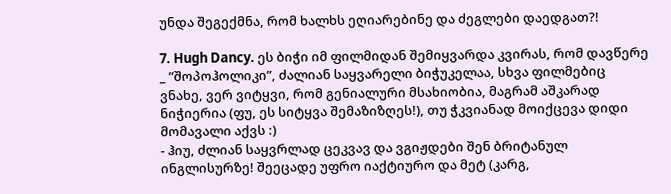უნდა შეგექმნა, რომ ხალხს ეღიარებინე და ძეგლები დაედგათ?!

7. Hugh Dancy. ეს ბიჭი იმ ფილმიდან შემიყვარდა კვირას, რომ დავწერე _ ”შოპოჰოლიკი”, ძალიან საყვარელი ბიჭუკელაა, სხვა ფილმებიც ვნახე, ვერ ვიტყვი, რომ გენიალური მსახიობია, მაგრამ აშკარად ნიჭიერია (ფუ, ეს სიტყვა შემაზიზღეს!), თუ ჭკვიანად მოიქცევა დიდი მომავალი აქვს :)
- ჰიუ, ძლიან საყვრლად ცეკვავ და ვგიჟდები შენ ბრიტანულ ინგლისურზე! შეეცადე უფრო იაქტიურო და მეტ (კარგ,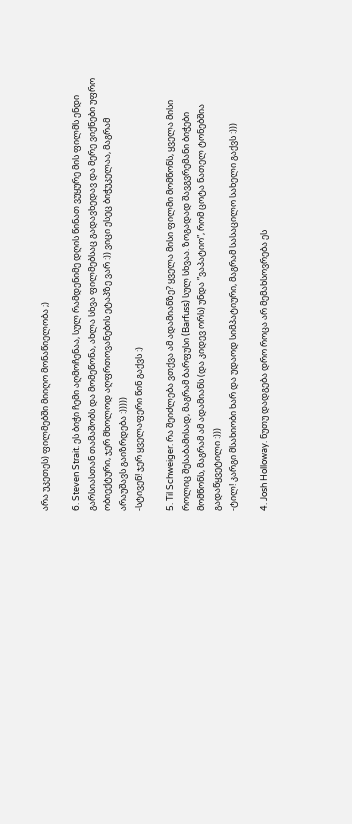არა უკეთეს) ფილმებში მიიღო მონაწიელობა ;)

6. Steven Strait. ეს ბიჭი ჩემი აღმოჩენაა, სულ რამდენიმე დღის წინათ ვუყურე მის ფილმს ენდი გარსიასთან თამაშობს და მომეწონა, ახლა სხვა ფილმებსაც გადავხედავ და მერე ვიქნები უფრო ობიექტური, ჯერ მხოლოდ აღფრთოვანების ეტაპზე ვარ :)) ვიცი ესეც ბიჭუკელაა, მაგრამ არაუშავს გაიზრდება :)))))
-სტივენ! ჯერ ყველაფერი წინ გაქვს :)

5. Til Schweiger. რა შეიძლება ვთქვა ამ ადამიანზე? ყველა მისი ფილმი მომწონს, ყველა მისი როლიც შესაბამისად, მაგრამ ბარფუსი (Barfuss) სულ სხვაა. ზოგადად შავგვრემანი ბიჭები მომწონს, მაგრამ ამ ადამიანს (და კიდევ ორს) უნდა ”ვაპატიო”, რომ ცოტა ნათელ ტონებშია გადაწყვეტილი :)))
-ტილ! კარგი მსახიობი ხარ და უდაოდ სიმპატიური, მაგრამ სასაცილო სახელი გაქვს :)))

4. Josh Holloway. ნუთუ დადგება დრო როცა არ მემახსოვრება ეს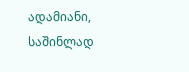ადამიანი, საშინლად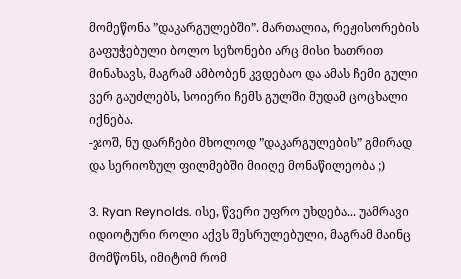მომეწონა ”დაკარგულებში”. მართალია, რეჟისორების გაფუჭებული ბოლო სეზონები არც მისი ხათრით მინახავს, მაგრამ ამბობენ კვდებაო და ამას ჩემი გული ვერ გაუძლებს, სოიერი ჩემს გულში მუდამ ცოცხალი იქნება.
-ჯოშ, ნუ დარჩები მხოლოდ ”დაკარგულების” გმირად და სერიოზულ ფილმებში მიიღე მონაწილეობა ;)

3. Ryan Reynolds. ისე, წვერი უფრო უხდება... უამრავი იდიოტური როლი აქვს შესრულებული, მაგრამ მაინც მომწონს, იმიტომ რომ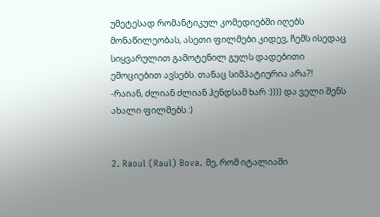უმეტესად რომანტიკულ კომედიებში იღებს მონაწილეობას, ასეთი ფილმები კიდევ, ჩემს ისედაც სიყვარულით გამოტენილ გულს დადებითი ემოციებით ავსებს. თანაც სიმპატიურია არა?!
-რაიან, ძლიან ძლიან ჰენდსამ ხარ :)))) და ველი შენს ახალი ფილმებს :)


2. Raoul (Raul) Bova. მე, რომ იტალიაში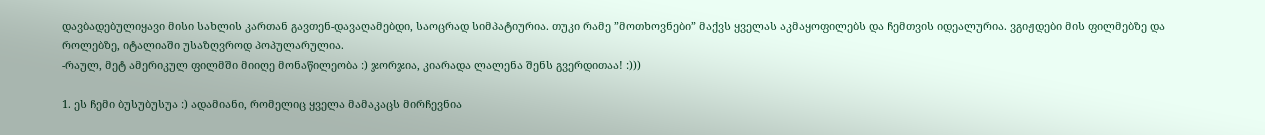დავბადებულიყავი მისი სახლის კართან გავთენ-დავაღამებდი, საოცრად სიმპატიურია. თუკი რამე ”მოთხოვნები” მაქვს ყველას აკმაყოფილებს და ჩემთვის იდეალურია. ვგიჟდები მის ფილმებზე და როლებზე, იტალიაში უსაზღვროდ პოპულარულია.
-რაულ, მეტ ამერიკულ ფილმში მიიღე მონაწილეობა :) ჯორჯია, კიარადა ლალენა შენს გვერდითაა! :)))

1. ეს ჩემი ბუსუბუსუა :) ადამიანი, რომელიც ყველა მამაკაცს მირჩევნია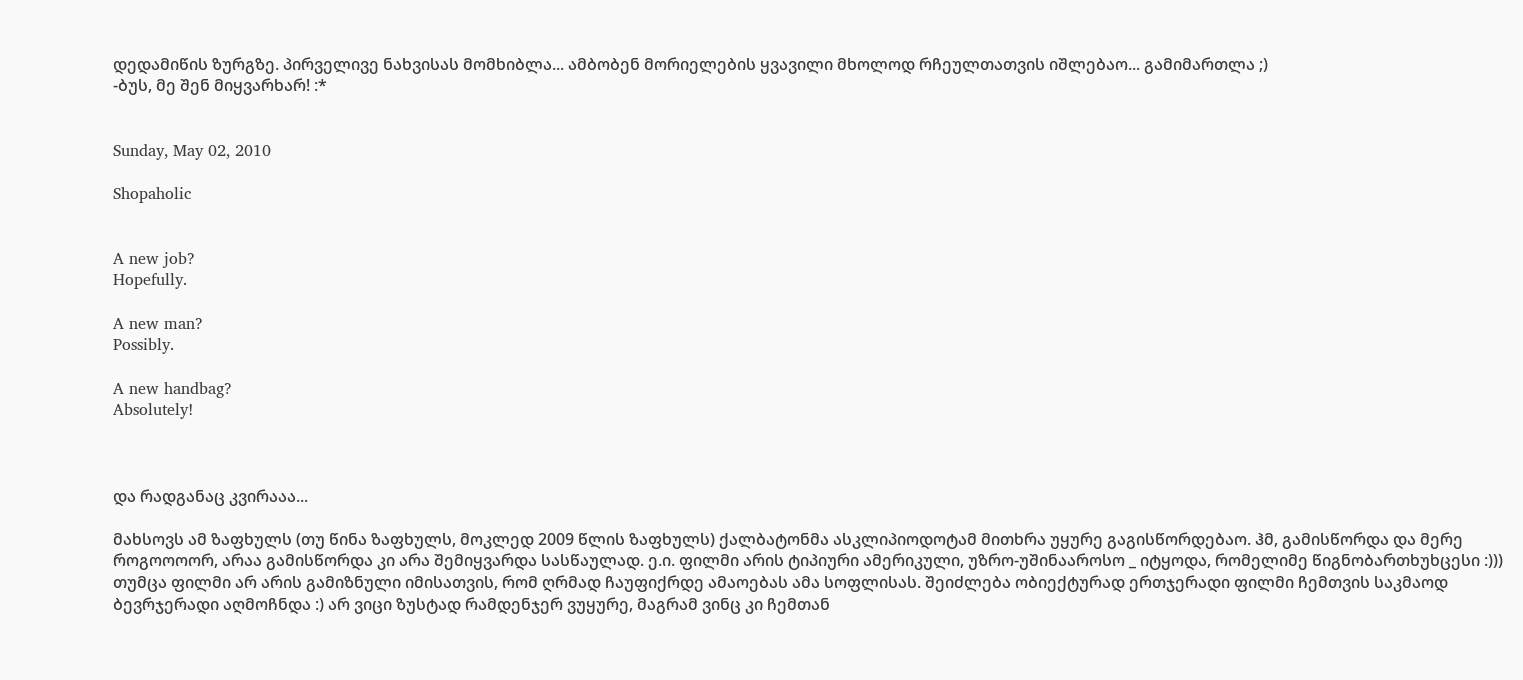დედამიწის ზურგზე. პირველივე ნახვისას მომხიბლა... ამბობენ მორიელების ყვავილი მხოლოდ რჩეულთათვის იშლებაო... გამიმართლა ;)
-ბუს, მე შენ მიყვარხარ! :*


Sunday, May 02, 2010

Shopaholic


A new job?
Hopefully.

A new man?
Possibly.

A new handbag?
Absolutely!



და რადგანაც კვირააა...

მახსოვს ამ ზაფხულს (თუ წინა ზაფხულს, მოკლედ 2009 წლის ზაფხულს) ქალბატონმა ასკლიპიოდოტამ მითხრა უყურე გაგისწორდებაო. ჰმ, გამისწორდა და მერე როგოოოორ, არაა გამისწორდა კი არა შემიყვარდა სასწაულად. ე.ი. ფილმი არის ტიპიური ამერიკული, უზრო-უშინააროსო _ იტყოდა, რომელიმე წიგნობართხუხცესი :))) თუმცა ფილმი არ არის გამიზნული იმისათვის, რომ ღრმად ჩაუფიქრდე ამაოებას ამა სოფლისას. შეიძლება ობიექტურად ერთჯერადი ფილმი ჩემთვის საკმაოდ ბევრჯერადი აღმოჩნდა :) არ ვიცი ზუსტად რამდენჯერ ვუყურე, მაგრამ ვინც კი ჩემთან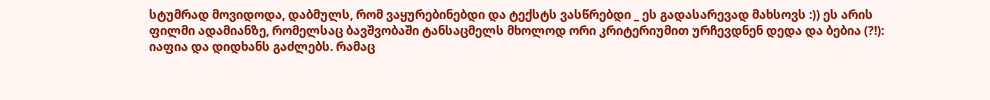სტუმრად მოვიდოდა, დაბმულს, რომ ვაყურებინებდი და ტექსტს ვასწრებდი _ ეს გადასარევად მახსოვს :)) ეს არის ფილმი ადამიანზე, რომელსაც ბავშვობაში ტანსაცმელს მხოლოდ ორი კრიტერიუმით ურჩევდნენ დედა და ბებია (?!): იაფია და დიდხანს გაძლებს. რამაც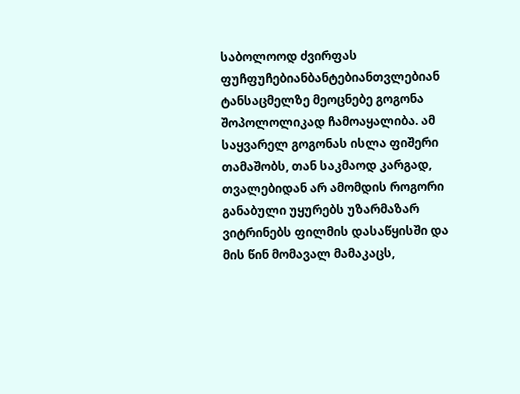საბოლოოდ ძვირფას ფუჩფუჩებიანბანტებიანთვლებიან ტანსაცმელზე მეოცნებე გოგონა შოპოლოლიკად ჩამოაყალიბა. ამ საყვარელ გოგონას ისლა ფიშერი თამაშობს, თან საკმაოდ კარგად, თვალებიდან არ ამომდის როგორი განაბული უყურებს უზარმაზარ ვიტრინებს ფილმის დასაწყისში და მის წინ მომავალ მამაკაცს,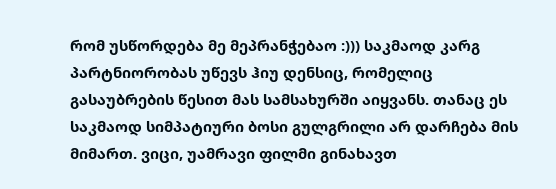რომ უსწორდება მე მეპრანჭებაო :))) საკმაოდ კარგ პარტნიორობას უწევს ჰიუ დენსიც, რომელიც გასაუბრების წესით მას სამსახურში აიყვანს. თანაც ეს საკმაოდ სიმპატიური ბოსი გულგრილი არ დარჩება მის მიმართ. ვიცი, უამრავი ფილმი გინახავთ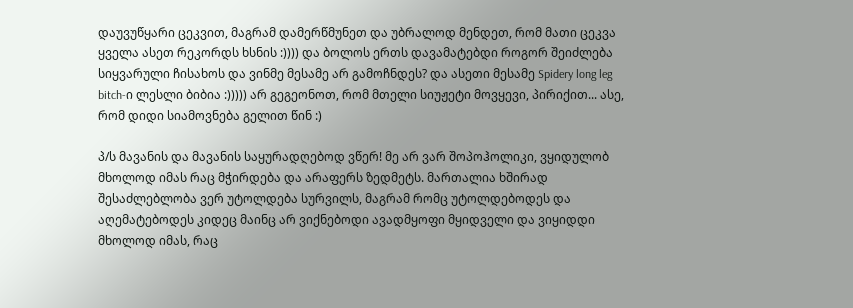დაუვუწყარი ცეკვით, მაგრამ დამერწმუნეთ და უბრალოდ მენდეთ, რომ მათი ცეკვა ყველა ასეთ რეკორდს ხსნის :)))) და ბოლოს ერთს დავამატებდი როგორ შეიძლება სიყვარული ჩისახოს და ვინმე მესამე არ გამოჩნდეს? და ასეთი მესამე Spidery long leg bitch-ი ლესლი ბიბია :))))) არ გეგეონოთ, რომ მთელი სიუჟეტი მოვყევი, პირიქით... ასე, რომ დიდი სიამოვნება გელით წინ :)

პ/ს მავანის და მავანის საყურადღებოდ ვწერ! მე არ ვარ შოპოჰოლიკი, ვყიდულობ მხოლოდ იმას რაც მჭირდება და არაფერს ზედმეტს. მართალია ხშირად შესაძლებლობა ვერ უტოლდება სურვილს, მაგრამ რომც უტოლდებოდეს და აღემატებოდეს კიდეც მაინც არ ვიქნებოდი ავადმყოფი მყიდველი და ვიყიდდი მხოლოდ იმას, რაც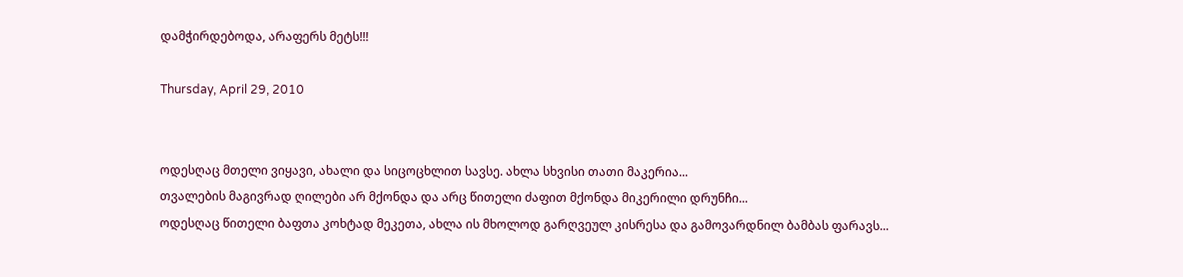დამჭირდებოდა, არაფერს მეტს!!!

Thursday, April 29, 2010


ოდესღაც მთელი ვიყავი, ახალი და სიცოცხლით სავსე. ახლა სხვისი თათი მაკერია...
თვალების მაგივრად ღილები არ მქონდა და არც წითელი ძაფით მქონდა მიკერილი დრუნჩი...
ოდესღაც წითელი ბაფთა კოხტად მეკეთა, ახლა ის მხოლოდ გარღვეულ კისრესა და გამოვარდნილ ბამბას ფარავს...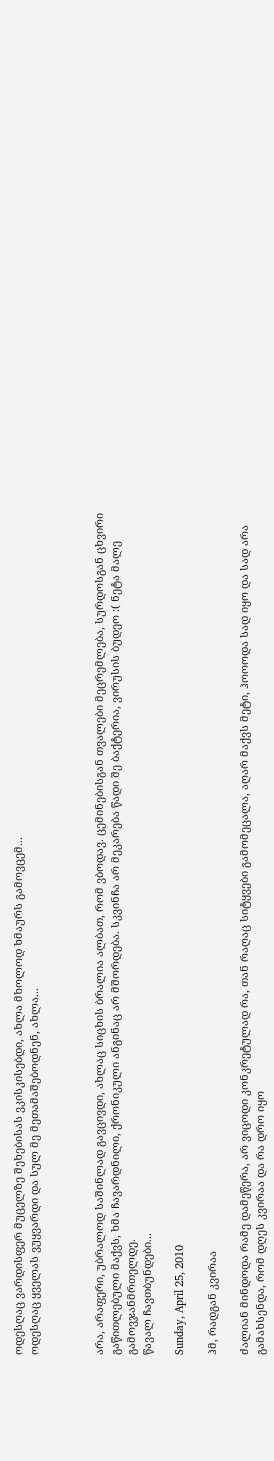ოდესღაც ვარდისფერ მუცელზე შეხებისას ვკისკისებდი, ახლა მხოლოდ ხმაურს გამოვცემ...
ოდესღაც ყველას ვუყვარდი და სულ მე მეთამაშებოდნენ, ახლა...



არა, არაფერი, უბრალოდ საშინლად გავცივდი, ახლაც სიცხის ბრალია ალბათ, რომ ვბოდავ. ცემინებისგან თვალები მეცრემლება, სურდოსგან ცხვირი გაწითლებული მაქვს, ხმა ჩავარდნილი, ქრონიკული ანგინაც არ მშორდება. სკვინჩა არ მეკარება წადი შე ბაქტერია, ვირუსის ბუდეო :( ნეტა მალე გამოვჯანმრთელდე.
წავალ ჩავთბუნდები...

Sunday, April 25, 2010

ჰმ, რადგან კვირაა

ძალიან მინდოდა რამე დამეწერა, არ ვიცოდი კონკრეტულად რა, თან რაღაც სიტყვები გამომეცალა, აღარ მაქვს მეტი, ჰოოოდა სად იყო და სად არა გამახსენდა, რომ დღეს კვირაა და რა დრო იყო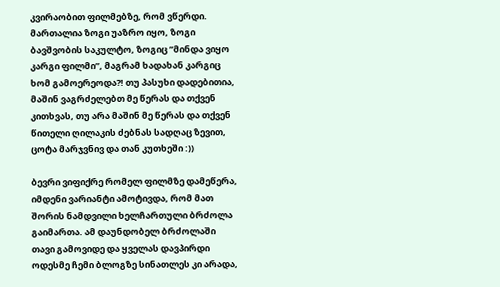კვირაობით ფილმებზე, რომ ვწერდი. მართალია ზოგი უაზრო იყო, ზოგი ბავშვობის საკულტო, ზოგიც ”მინდა ვიყო კარგი ფილმი”, მაგრამ ხადახან კარგიც ხომ გამოერეოდა?! თუ პასუხი დადებითია, მაშინ ვაგრძელებთ მე წერას და თქვენ კითხვას, თუ არა მაშინ მე წერას და თქვენ წითელი ღილაკის ძებნას სადღაც ზევით, ცოტა მარჯვნივ და თან კუთხეში :))

ბევრი ვიფიქრე რომელ ფილმზე დამეწერა, იმდენი ვარიანტი ამოტივდა, რომ მათ შორის ნამდვილი ხელჩართული ბრძოლა გაიმართა. ამ დაუნდობელ ბრძოლაში თავი გამოვიდე და ყველას დავპირდი ოდესმე ჩემი ბლოგზე სინათლეს კი არადა,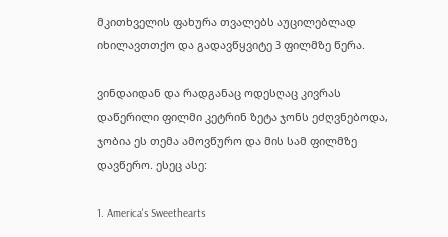მკითხველის ფახურა თვალებს აუცილებლად იხილავთთქო და გადავწყვიტე 3 ფილმზე წერა.

ვინდაიდან და რადგანაც ოდესღაც კივრას დაწერილი ფილმი კეტრინ ზეტა ჯონს ეძღვნებოდა, ჯობია ეს თემა ამოვწურო და მის სამ ფილმზე დავწერო. ესეც ასე:

1. America's Sweethearts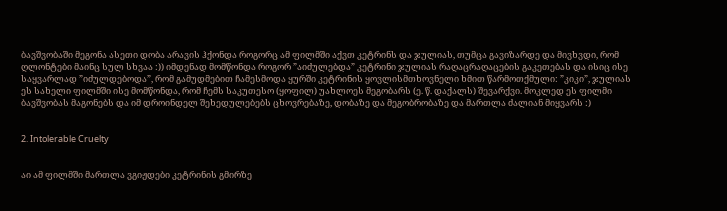ბავშვობაში მეგონა ასეთი დობა არავის ჰქონდა როგორც ამ ფილმში აქვთ კეტრინს და ჯულიას, თუმცა გავიზარდე და მივხვდი, რომ ღლონტები მაინც სულ სხვაა :)) იმდენად მომწონდა როგორ ”აიძულებდა” კეტრინი ჯულიას რაღაცრაღაცების გაკეთებას და ისიც ისე საყვარლად ”იძულდებოდა”, რომ გამუდმებით ჩამესმოდა ყურში კეტრინის ყოვლისმთხოვნელი ხმით წარმოთქმული: ”კიკი”, ჯულიას ეს სახელი ფილმში ისე მომწონდა, რომ ჩემს საკუთესო (ყოფილ) უახლოეს მეგობარს (ე. წ. დაქალს) შევარქვი. მოკლედ ეს ფილმი ბავშვობას მაგონებს და იმ დროინდელ შეხედულებებს ცხოვრებაზე, დობაზე და მეგობრობაზე და მართლა ძალიან მიყვარს :)


2. Intolerable Cruelty


აი ამ ფილმში მართლა ვგიჟდები კეტრინის გმირზე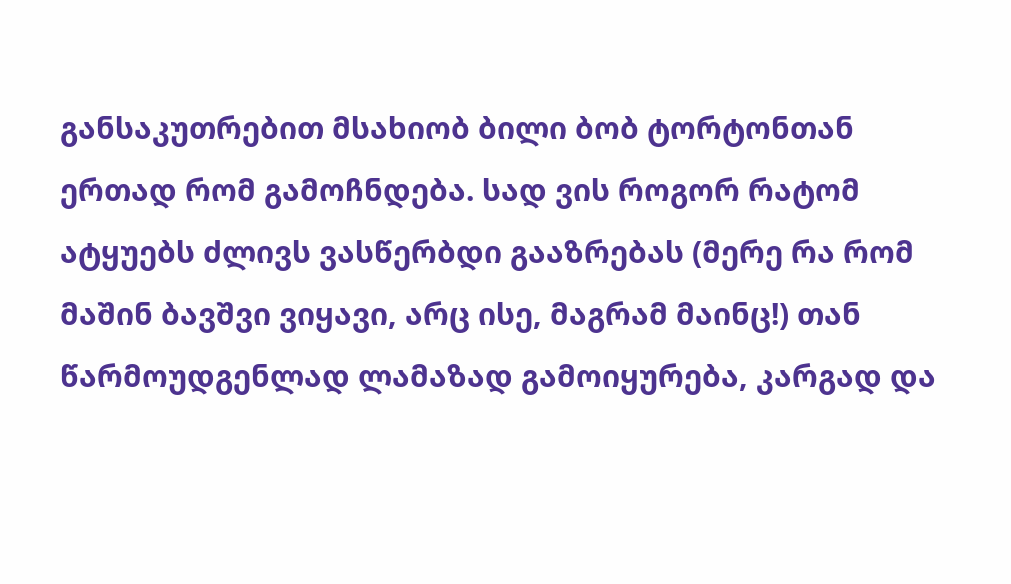განსაკუთრებით მსახიობ ბილი ბობ ტორტონთან ერთად რომ გამოჩნდება. სად ვის როგორ რატომ ატყუებს ძლივს ვასწერბდი გააზრებას (მერე რა რომ მაშინ ბავშვი ვიყავი, არც ისე, მაგრამ მაინც!) თან წარმოუდგენლად ლამაზად გამოიყურება, კარგად და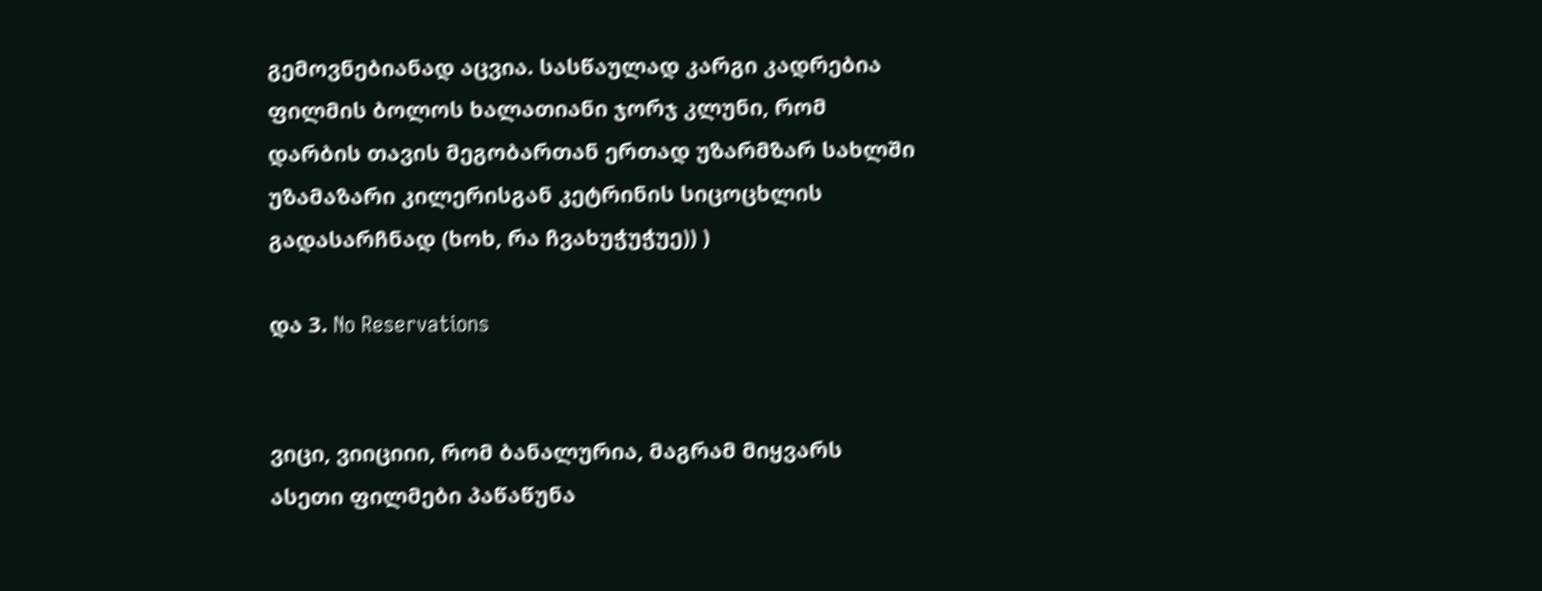გემოვნებიანად აცვია. სასწაულად კარგი კადრებია ფილმის ბოლოს ხალათიანი ჯორჯ კლუნი, რომ დარბის თავის მეგობართან ერთად უზარმზარ სახლში უზამაზარი კილერისგან კეტრინის სიცოცხლის გადასარჩნად (ხოხ, რა ჩვახუჭუჭუე)) )

და 3. No Reservations


ვიცი, ვიიციიი, რომ ბანალურია, მაგრამ მიყვარს ასეთი ფილმები პაწაწუნა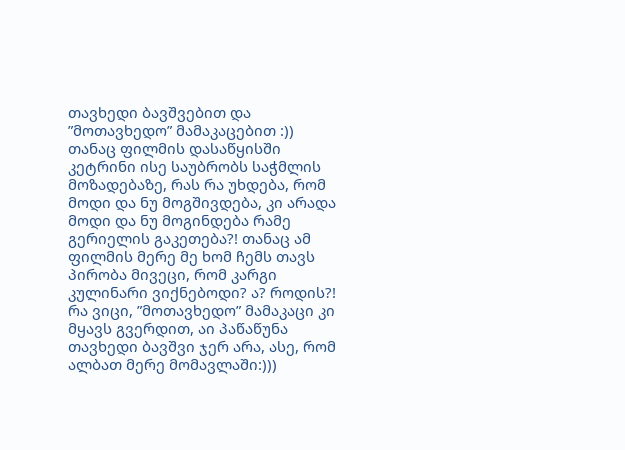თავხედი ბავშვებით და ”მოთავხედო” მამაკაცებით :)) თანაც ფილმის დასაწყისში კეტრინი ისე საუბრობს საჭმლის მოზადებაზე, რას რა უხდება, რომ მოდი და ნუ მოგშივდება, კი არადა მოდი და ნუ მოგინდება რამე გერიელის გაკეთება?! თანაც ამ ფილმის მერე მე ხომ ჩემს თავს პირობა მივეცი, რომ კარგი კულინარი ვიქნებოდი? ა? როდის?! რა ვიცი, ”მოთავხედო” მამაკაცი კი მყავს გვერდით, აი პაწაწუნა თავხედი ბავშვი ჯერ არა, ასე, რომ ალბათ მერე მომავლაში:)))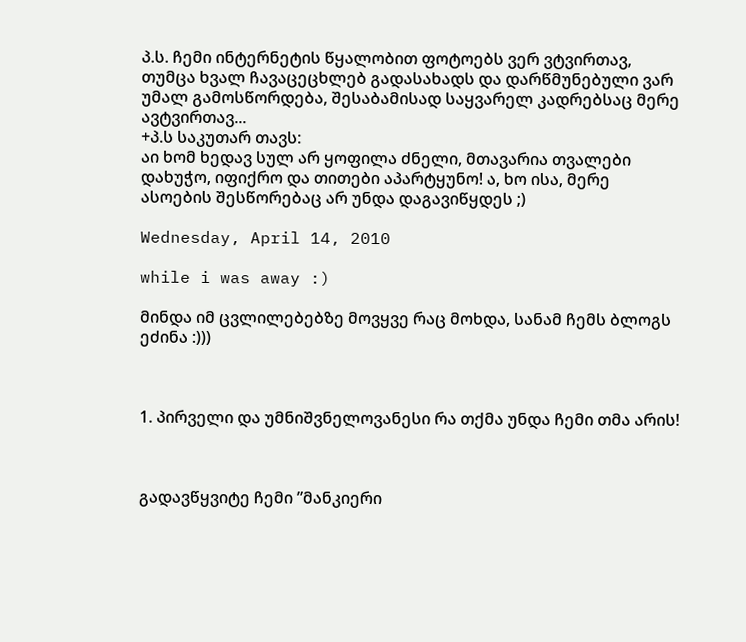პ.ს. ჩემი ინტერნეტის წყალობით ფოტოებს ვერ ვტვირთავ, თუმცა ხვალ ჩავაცეცხლებ გადასახადს და დარწმუნებული ვარ უმალ გამოსწორდება, შესაბამისად საყვარელ კადრებსაც მერე ავტვირთავ...
+პ.ს საკუთარ თავს:
აი ხომ ხედავ სულ არ ყოფილა ძნელი, მთავარია თვალები დახუჭო, იფიქრო და თითები აპარტყუნო! ა, ხო ისა, მერე ასოების შესწორებაც არ უნდა დაგავიწყდეს ;)

Wednesday, April 14, 2010

while i was away :)

მინდა იმ ცვლილებებზე მოვყვე რაც მოხდა, სანამ ჩემს ბლოგს ეძინა :)))



1. პირველი და უმნიშვნელოვანესი რა თქმა უნდა ჩემი თმა არის!



გადავწყვიტე ჩემი ”მანკიერი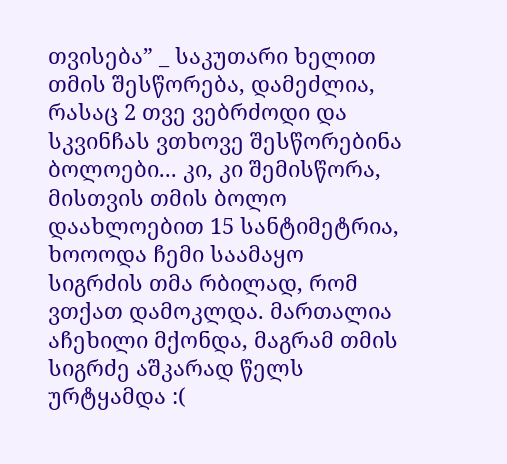თვისება” _ საკუთარი ხელით თმის შესწორება, დამეძლია, რასაც 2 თვე ვებრძოდი და სკვინჩას ვთხოვე შესწორებინა ბოლოები... კი, კი შემისწორა, მისთვის თმის ბოლო დაახლოებით 15 სანტიმეტრია, ხოოოდა ჩემი საამაყო სიგრძის თმა რბილად, რომ ვთქათ დამოკლდა. მართალია აჩეხილი მქონდა, მაგრამ თმის სიგრძე აშკარად წელს ურტყამდა :(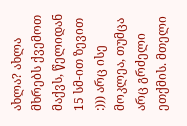ახლა? ახლა მხრებს ქვემოთ მაქვს, წელიდან 15 სმ-ით ზევით :))) არც ისე მოკლეა, თუმცა არც გრძელი ეთქმის. მთელი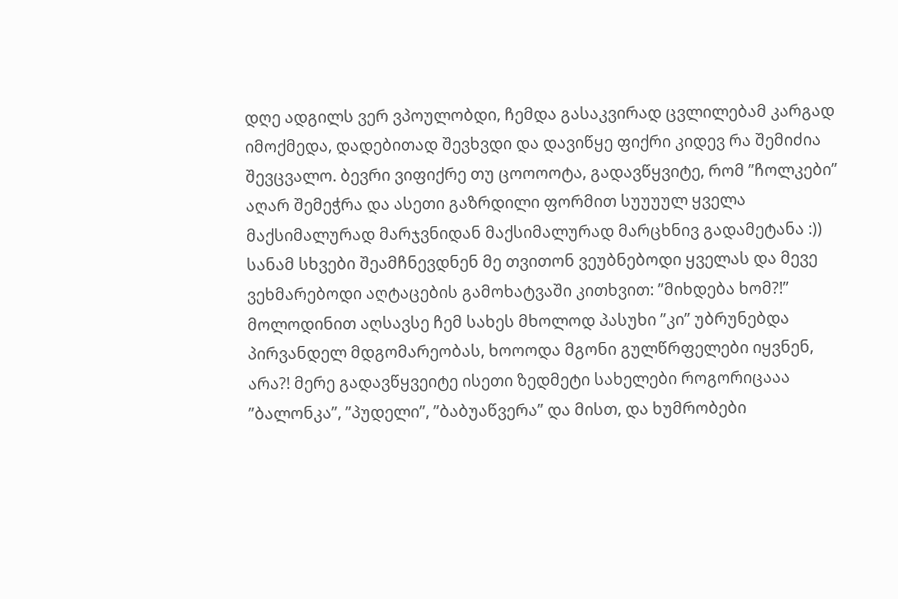დღე ადგილს ვერ ვპოულობდი, ჩემდა გასაკვირად ცვლილებამ კარგად იმოქმედა, დადებითად შევხვდი და დავიწყე ფიქრი კიდევ რა შემიძია შევცვალო. ბევრი ვიფიქრე თუ ცოოოოტა, გადავწყვიტე, რომ ”ჩოლკები” აღარ შემეჭრა და ასეთი გაზრდილი ფორმით სუუუულ ყველა მაქსიმალურად მარჯვნიდან მაქსიმალურად მარცხნივ გადამეტანა :)) სანამ სხვები შეამჩნევდნენ მე თვითონ ვეუბნებოდი ყველას და მევე ვეხმარებოდი აღტაცების გამოხატვაში კითხვით: ”მიხდება ხომ?!” მოლოდინით აღსავსე ჩემ სახეს მხოლოდ პასუხი ”კი” უბრუნებდა პირვანდელ მდგომარეობას, ხოოოდა მგონი გულწრფელები იყვნენ, არა?! მერე გადავწყვეიტე ისეთი ზედმეტი სახელები როგორიცააა ”ბალონკა”, ”პუდელი”, ”ბაბუაწვერა” და მისთ, და ხუმრობები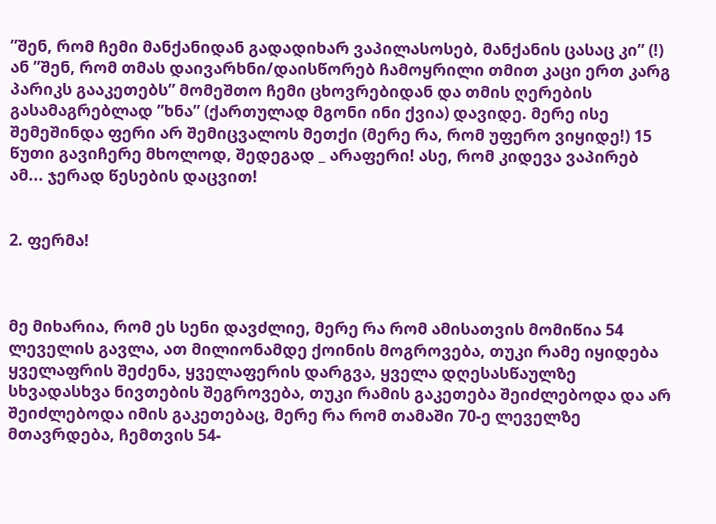”შენ, რომ ჩემი მანქანიდან გადადიხარ ვაპილასოსებ, მანქანის ცასაც კი” (!) ან ”შენ, რომ თმას დაივარხნი/დაისწორებ ჩამოყრილი თმით კაცი ერთ კარგ პარიკს გააკეთებს” მომეშთო ჩემი ცხოვრებიდან და თმის ღერების გასამაგრებლად ”ხნა” (ქართულად მგონი ინი ქვია) დავიდე. მერე ისე შემეშინდა ფერი არ შემიცვალოს მეთქი (მერე რა, რომ უფერო ვიყიდე!) 15 წუთი გავიჩერე მხოლოდ, შედეგად _ არაფერი! ასე, რომ კიდევა ვაპირებ ამ... ჯერად წესების დაცვით!


2. ფერმა!



მე მიხარია, რომ ეს სენი დავძლიე, მერე რა რომ ამისათვის მომიწია 54 ლეველის გავლა, ათ მილიონამდე ქოინის მოგროვება, თუკი რამე იყიდება ყველაფრის შეძენა, ყველაფერის დარგვა, ყველა დღესასწაულზე სხვადასხვა ნივთების შეგროვება, თუკი რამის გაკეთება შეიძლებოდა და არ შეიძლებოდა იმის გაკეთებაც, მერე რა რომ თამაში 70-ე ლეველზე მთავრდება, ჩემთვის 54-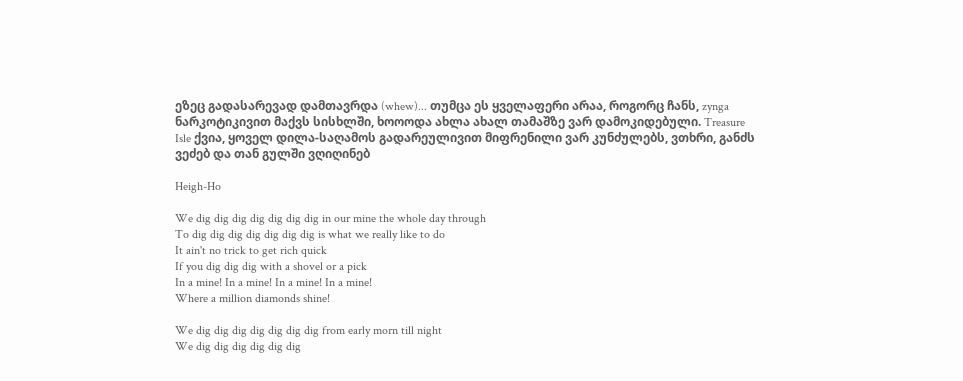ეზეც გადასარევად დამთავრდა (whew)... თუმცა ეს ყველაფერი არაა, როგორც ჩანს, zynga ნარკოტიკივით მაქვს სისხლში, ხოოოდა ახლა ახალ თამაშზე ვარ დამოკიდებული. Treasure Isle ქვია, ყოველ დილა-საღამოს გადარეულივით მიფრენილი ვარ კუნძულებს, ვთხრი, განძს ვეძებ და თან გულში ვღიღინებ

Heigh-Ho

We dig dig dig dig dig dig dig in our mine the whole day through
To dig dig dig dig dig dig dig is what we really like to do
It ain't no trick to get rich quick
If you dig dig dig with a shovel or a pick
In a mine! In a mine! In a mine! In a mine!
Where a million diamonds shine!

We dig dig dig dig dig dig dig from early morn till night
We dig dig dig dig dig dig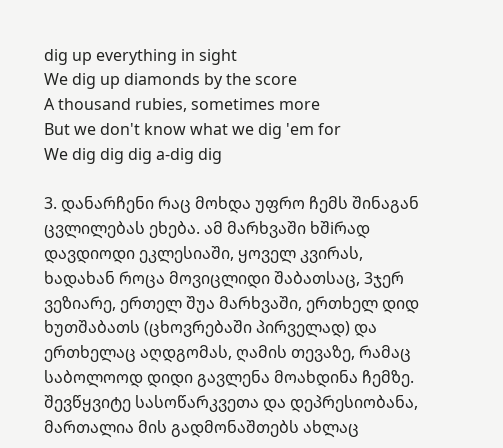dig up everything in sight
We dig up diamonds by the score
A thousand rubies, sometimes more
But we don't know what we dig 'em for
We dig dig dig a-dig dig

3. დანარჩენი რაც მოხდა უფრო ჩემს შინაგან ცვლილებას ეხება. ამ მარხვაში ხშiრად დავდიოდი ეკლესიაში, ყოველ კვირას, ხადახან როცა მოვიცლიდი შაბათსაც, 3ჯერ ვეზიარე, ერთელ შუა მარხვაში, ერთხელ დიდ ხუთშაბათს (ცხოვრებაში პირველად) და ერთხელაც აღდგომას, ღამის თევაზე, რამაც საბოლოოდ დიდი გავლენა მოახდინა ჩემზე. შევწყვიტე სასოწარკვეთა და დეპრესიობანა, მართალია მის გადმონაშთებს ახლაც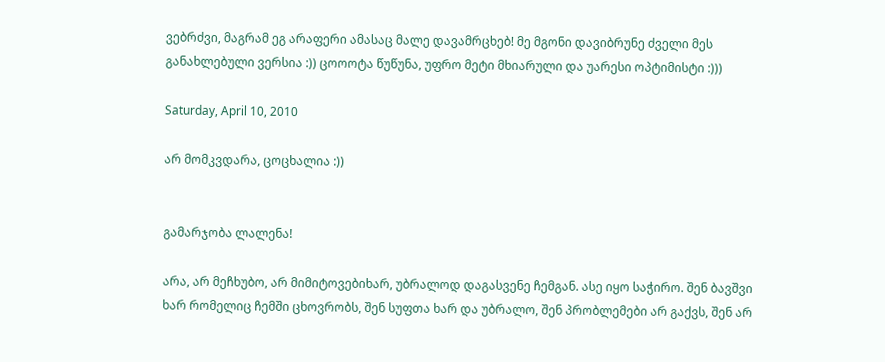ვებრძვი, მაგრამ ეგ არაფერი ამასაც მალე დავამრცხებ! მე მგონი დავიბრუნე ძველი მეს განახლებული ვერსია :)) ცოოოტა წუწუნა, უფრო მეტი მხიარული და უარესი ოპტიმისტი :)))

Saturday, April 10, 2010

არ მომკვდარა, ცოცხალია :))


გამარჯობა ლალენა!

არა, არ მეჩხუბო, არ მიმიტოვებიხარ, უბრალოდ დაგასვენე ჩემგან. ასე იყო საჭირო. შენ ბავშვი ხარ რომელიც ჩემში ცხოვრობს, შენ სუფთა ხარ და უბრალო, შენ პრობლემები არ გაქვს, შენ არ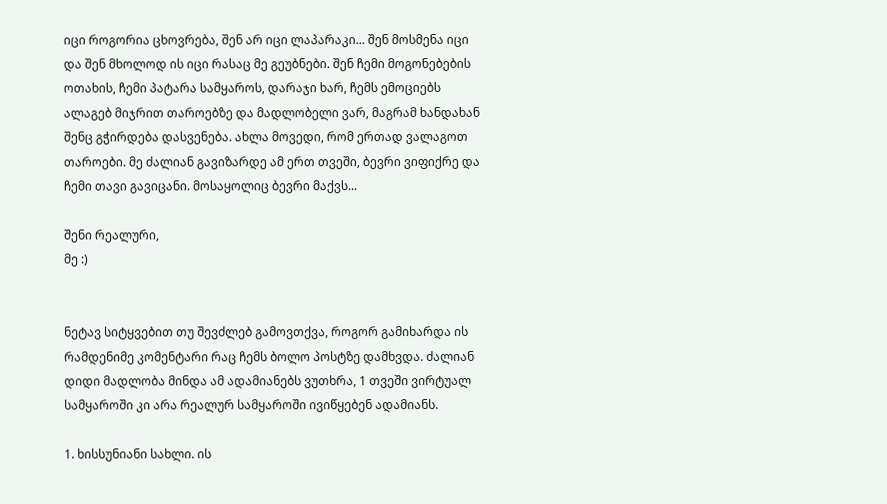იცი როგორია ცხოვრება, შენ არ იცი ლაპარაკი... შენ მოსმენა იცი და შენ მხოლოდ ის იცი რასაც მე გეუბნები. შენ ჩემი მოგონებების ოთახის, ჩემი პატარა სამყაროს, დარაჯი ხარ, ჩემს ემოციებს ალაგებ მიჯრით თაროებზე და მადლობელი ვარ, მაგრამ ხანდახან შენც გჭირდება დასვენება. ახლა მოვედი, რომ ერთად ვალაგოთ თაროები. მე ძალიან გავიზარდე ამ ერთ თვეში, ბევრი ვიფიქრე და ჩემი თავი გავიცანი. მოსაყოლიც ბევრი მაქვს...

შენი რეალური,
მე :)


ნეტავ სიტყვებით თუ შევძლებ გამოვთქვა, როგორ გამიხარდა ის რამდენიმე კომენტარი რაც ჩემს ბოლო პოსტზე დამხვდა. ძალიან დიდი მადლობა მინდა ამ ადამიანებს ვუთხრა, 1 თვეში ვირტუალ სამყაროში კი არა რეალურ სამყაროში ივიწყებენ ადამიანს.

1. ხისსუნიანი სახლი. ის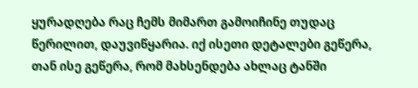ყურადღება რაც ჩემს მიმართ გამოიჩინე თუდაც წერილით, დაუვიწყარია. იქ ისეთი დეტალები გეწერა, თან ისე გეწერა, რომ მახსენდება ახლაც ტანში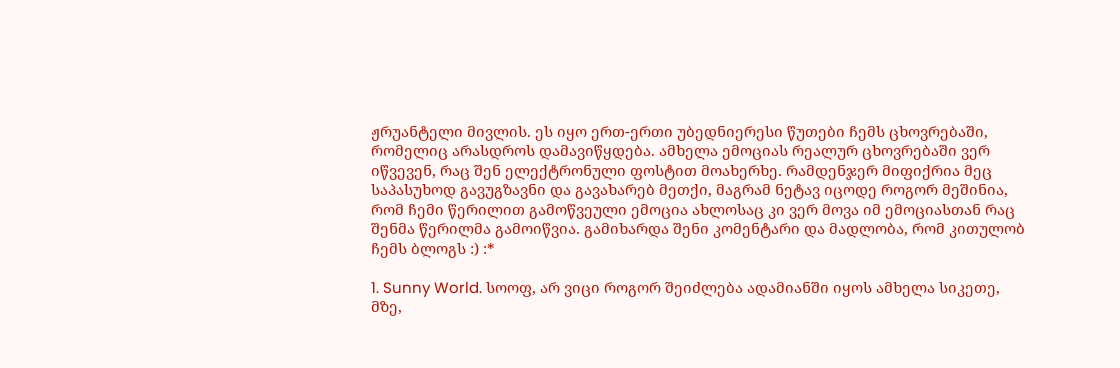ჟრუანტელი მივლის. ეს იყო ერთ-ერთი უბედნიერესი წუთები ჩემს ცხოვრებაში, რომელიც არასდროს დამავიწყდება. ამხელა ემოციას რეალურ ცხოვრებაში ვერ იწვევენ, რაც შენ ელექტრონული ფოსტით მოახერხე. რამდენჯერ მიფიქრია მეც საპასუხოდ გავუგზავნი და გავახარებ მეთქი, მაგრამ ნეტავ იცოდე როგორ მეშინია, რომ ჩემი წერილით გამოწვეული ემოცია ახლოსაც კი ვერ მოვა იმ ემოციასთან რაც შენმა წერილმა გამოიწვია. გამიხარდა შენი კომენტარი და მადლობა, რომ კითულობ ჩემს ბლოგს :) :*

1. Sunny World. სოოფ, არ ვიცი როგორ შეიძლება ადამიანში იყოს ამხელა სიკეთე, მზე,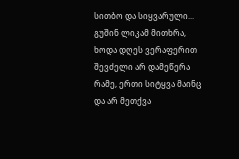სითბო და სიყვარული... გუშინ ლიკამ მითხრა, ხოდა დღეს ვერაფერით შევძელი არ დამეწერა რამე, ერთი სიტყვა მაინც და არ მეთქვა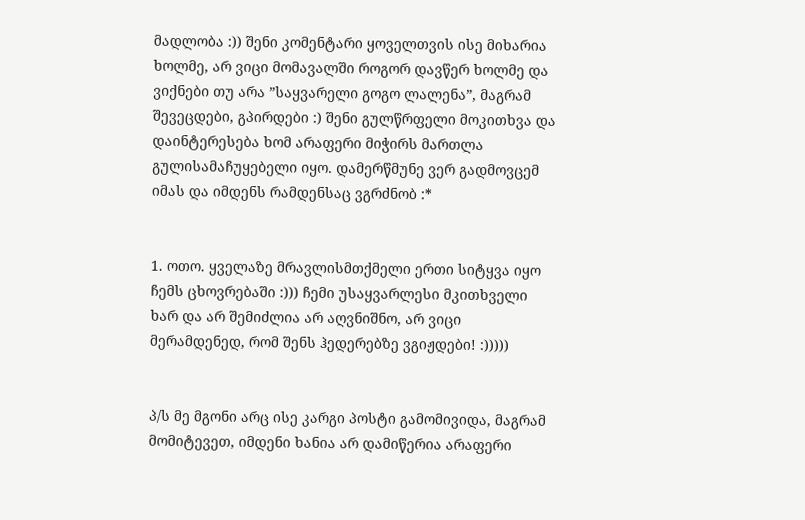მადლობა :)) შენი კომენტარი ყოველთვის ისე მიხარია ხოლმე, არ ვიცი მომავალში როგორ დავწერ ხოლმე და ვიქნები თუ არა ”საყვარელი გოგო ლალენა”, მაგრამ შევეცდები, გპირდები :) შენი გულწრფელი მოკითხვა და დაინტერესება ხომ არაფერი მიჭირს მართლა გულისამაჩუყებელი იყო. დამერწმუნე ვერ გადმოვცემ იმას და იმდენს რამდენსაც ვგრძნობ :*


1. ოთო. ყველაზე მრავლისმთქმელი ერთი სიტყვა იყო ჩემს ცხოვრებაში :))) ჩემი უსაყვარლესი მკითხველი ხარ და არ შემიძლია არ აღვნიშნო, არ ვიცი მერამდენედ, რომ შენს ჰედერებზე ვგიჟდები! :)))))


პ/ს მე მგონი არც ისე კარგი პოსტი გამომივიდა, მაგრამ მომიტევეთ, იმდენი ხანია არ დამიწერია არაფერი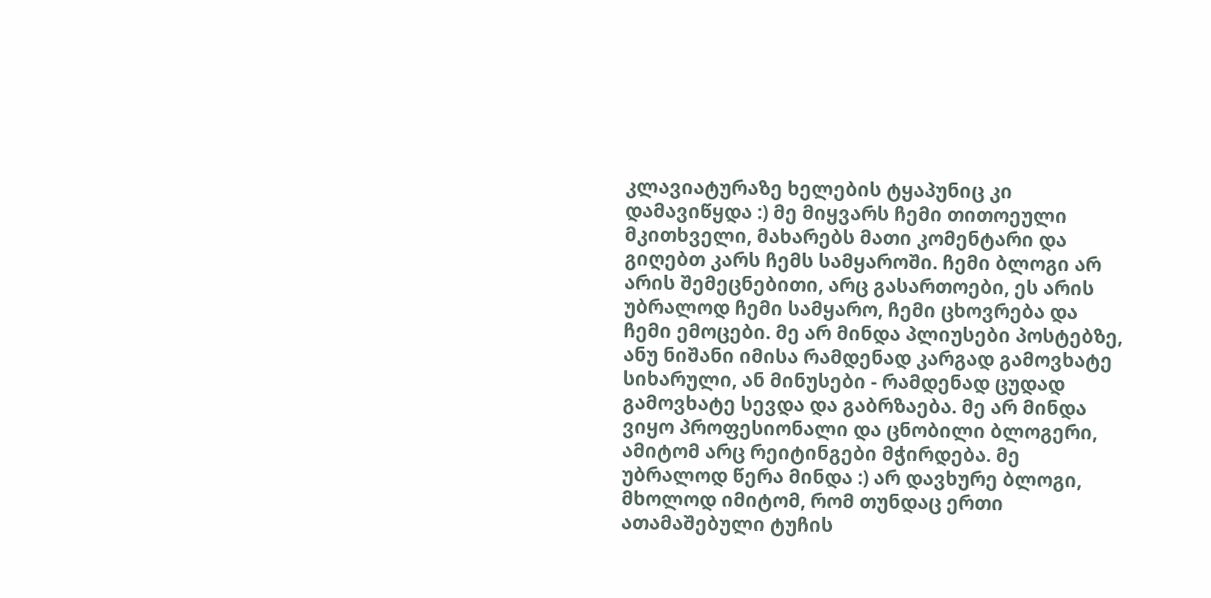კლავიატურაზე ხელების ტყაპუნიც კი დამავიწყდა :) მე მიყვარს ჩემი თითოეული მკითხველი, მახარებს მათი კომენტარი და გიღებთ კარს ჩემს სამყაროში. ჩემი ბლოგი არ არის შემეცნებითი, არც გასართოები, ეს არის უბრალოდ ჩემი სამყარო, ჩემი ცხოვრება და ჩემი ემოცები. მე არ მინდა პლიუსები პოსტებზე, ანუ ნიშანი იმისა რამდენად კარგად გამოვხატე სიხარული, ან მინუსები - რამდენად ცუდად გამოვხატე სევდა და გაბრზაება. მე არ მინდა ვიყო პროფესიონალი და ცნობილი ბლოგერი, ამიტომ არც რეიტინგები მჭირდება. მე უბრალოდ წერა მინდა :) არ დავხურე ბლოგი, მხოლოდ იმიტომ, რომ თუნდაც ერთი ათამაშებული ტუჩის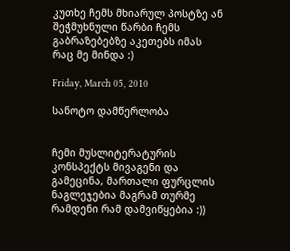კუთხე ჩემს მხიარულ პოსტზე ან შეჭმუხნული წარბი ჩემს გაბრაზებებზე აკეთებს იმას რაც მე მინდა :)

Friday, March 05, 2010

სანოტო დამწერლობა


ჩემი მუსლიტერატურის კონსპექტს მივაგენი და გამეცინა, მართალი ფურცლის ნაგლეჯებია მაგრამ თურმე რამდენი რამ დამვიწყებია :))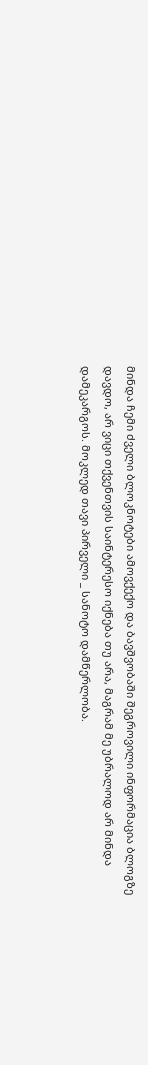მინდა ჩემი ძველი ბლოკნოტები ამოვქექო და ბავშვობაში შეგროვილი ინფორმაცია ბლოგზე დავდო, არ ვიცი თქვენთვის საინტერესო იქნება თუ არა, მაგრამ მე უბრალოდ არ მინდა დამეკარგოს. მოკლედ თავი პირველი _ სანოტო დამწერლობა.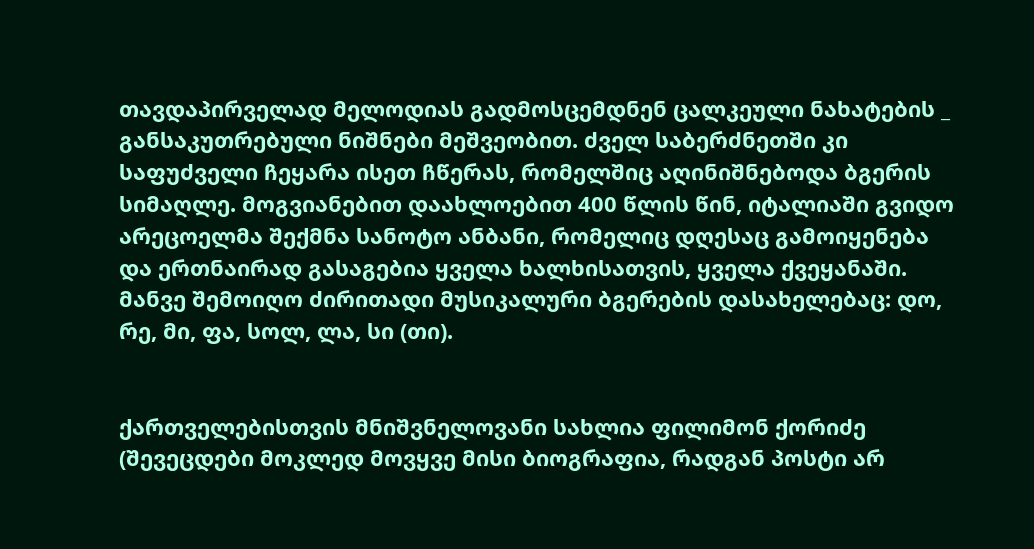თავდაპირველად მელოდიას გადმოსცემდნენ ცალკეული ნახატების _ განსაკუთრებული ნიშნები მეშვეობით. ძველ საბერძნეთში კი საფუძველი ჩეყარა ისეთ ჩწერას, რომელშიც აღინიშნებოდა ბგერის სიმაღლე. მოგვიანებით დაახლოებით 400 წლის წინ, იტალიაში გვიდო არეცოელმა შექმნა სანოტო ანბანი, რომელიც დღესაც გამოიყენება და ერთნაირად გასაგებია ყველა ხალხისათვის, ყველა ქვეყანაში. მანვე შემოიღო ძირითადი მუსიკალური ბგერების დასახელებაც: დო, რე, მი, ფა, სოლ, ლა, სი (თი).


ქართველებისთვის მნიშვნელოვანი სახლია ფილიმონ ქორიძე (შევეცდები მოკლედ მოვყვე მისი ბიოგრაფია, რადგან პოსტი არ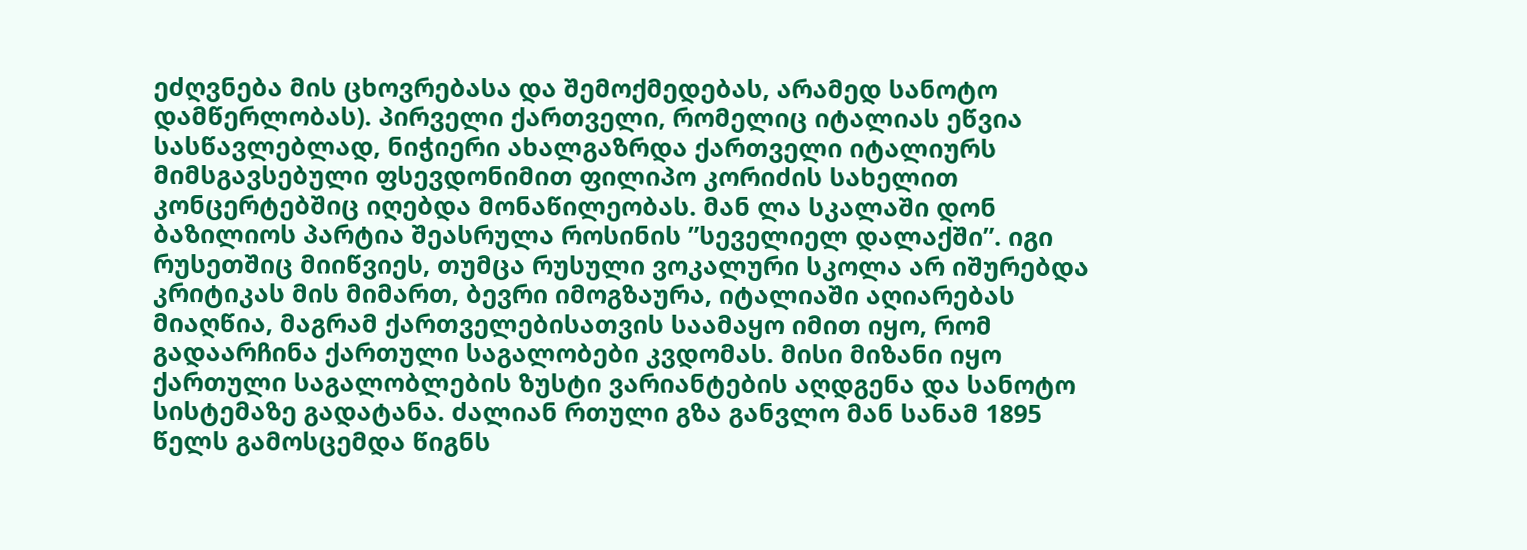ეძღვნება მის ცხოვრებასა და შემოქმედებას, არამედ სანოტო დამწერლობას). პირველი ქართველი, რომელიც იტალიას ეწვია სასწავლებლად, ნიჭიერი ახალგაზრდა ქართველი იტალიურს მიმსგავსებული ფსევდონიმით ფილიპო კორიძის სახელით კონცერტებშიც იღებდა მონაწილეობას. მან ლა სკალაში დონ ბაზილიოს პარტია შეასრულა როსინის ”სეველიელ დალაქში”. იგი რუსეთშიც მიიწვიეს, თუმცა რუსული ვოკალური სკოლა არ იშურებდა კრიტიკას მის მიმართ, ბევრი იმოგზაურა, იტალიაში აღიარებას მიაღწია, მაგრამ ქართველებისათვის საამაყო იმით იყო, რომ გადაარჩინა ქართული საგალობები კვდომას. მისი მიზანი იყო ქართული საგალობლების ზუსტი ვარიანტების აღდგენა და სანოტო სისტემაზე გადატანა. ძალიან რთული გზა განვლო მან სანამ 1895 წელს გამოსცემდა წიგნს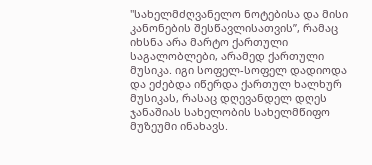"სახელმძღვანელო ნოტებისა და მისი კანონების შესწავლისათვის”, რამაც იხსნა არა მარტო ქართული საგალობლები, არამედ ქართული მუსიკა. იგი სოფელ-სოფელ დადიოდა და ეძებდა იწერდა ქართულ ხალხურ მუსიკას, რასაც დღევანდელ დღეს ჯანაშიას სახელობის სახელმწიფო მუზეუმი ინახავს.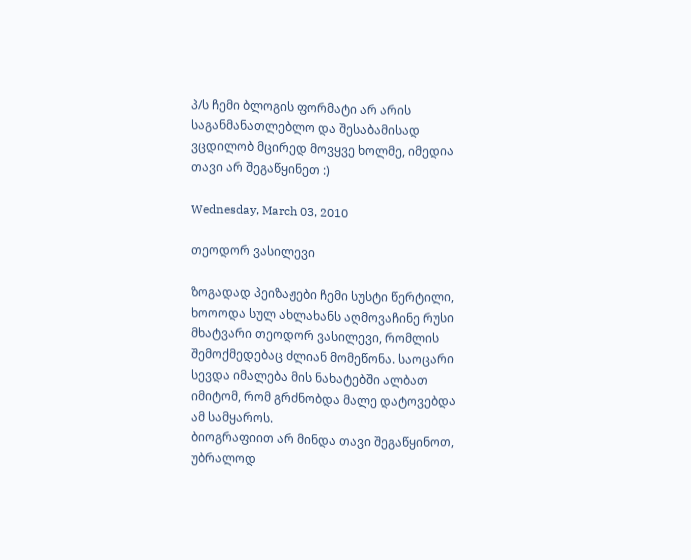პ/ს ჩემი ბლოგის ფორმატი არ არის საგანმანათლებლო და შესაბამისად ვცდილობ მცირედ მოვყვე ხოლმე, იმედია თავი არ შეგაწყინეთ :)

Wednesday, March 03, 2010

თეოდორ ვასილევი

ზოგადად პეიზაჟები ჩემი სუსტი წერტილი, ხოოოდა სულ ახლახანს აღმოვაჩინე რუსი მხატვარი თეოდორ ვასილევი, რომლის შემოქმედებაც ძლიან მომეწონა. საოცარი სევდა იმალება მის ნახატებში ალბათ იმიტომ, რომ გრძნობდა მალე დატოვებდა ამ სამყაროს.
ბიოგრაფიით არ მინდა თავი შეგაწყინოთ, უბრალოდ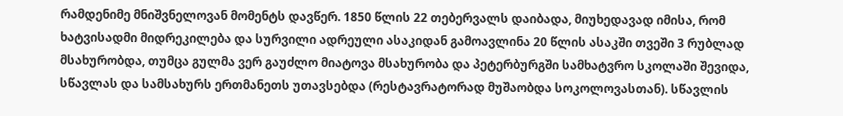რამდენიმე მნიშვნელოვან მომენტს დავწერ. 1850 წლის 22 თებერვალს დაიბადა, მიუხედავად იმისა, რომ ხატვისადმი მიდრეკილება და სურვილი ადრეული ასაკიდან გამოავლინა 20 წლის ასაკში თვეში 3 რუბლად მსახურობდა, თუმცა გულმა ვერ გაუძლო მიატოვა მსახურობა და პეტერბურგში სამხატვრო სკოლაში შევიდა, სწავლას და სამსახურს ერთმანეთს უთავსებდა (რესტავრატორად მუშაობდა სოკოლოვასთან). სწავლის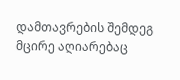დამთავრების შემდეგ მცირე აღიარებაც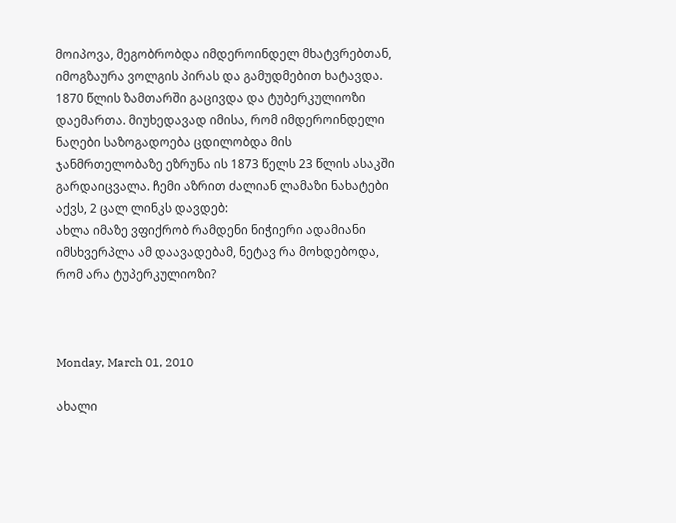მოიპოვა, მეგობრობდა იმდეროინდელ მხატვრებთან, იმოგზაურა ვოლგის პირას და გამუდმებით ხატავდა. 1870 წლის ზამთარში გაცივდა და ტუბერკულიოზი დაემართა. მიუხედავად იმისა, რომ იმდეროინდელი ნაღები საზოგადოება ცდილობდა მის ჯანმრთელობაზე ეზრუნა ის 1873 წელს 23 წლის ასაკში გარდაიცვალა. ჩემი აზრით ძალიან ლამაზი ნახატები აქვს, 2 ცალ ლინკს დავდებ:
ახლა იმაზე ვფიქრობ რამდენი ნიჭიერი ადამიანი იმსხვერპლა ამ დაავადებამ, ნეტავ რა მოხდებოდა, რომ არა ტუპერკულიოზი?



Monday, March 01, 2010

ახალი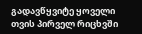გადავწყვიტე ყოველი თვის პირველ რიცხვში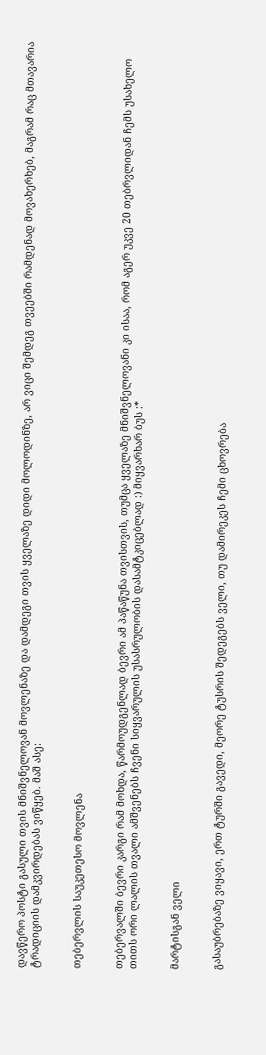დავწერო პოსტი გასული თვის მნიშვნელოვან მოვლენაზე და დამდეგი თვის ყველაზე დიდი მოლოდინზე, არ ვიცი შემდეგ თვეებში რამდენად მოვახერხებ, მაგრამ რაც მთავარია ტრადიციის დამკვირდებას ვიწყებ. მაშ ასე:


თებერვლის საუკეთესო მოვლენა


თებერვალში ბევრი კარგი რამ მოხდა, წარმოუდგენლად ბევრი ამ პაწაწუნა თვისთვის, თუმცა ყველაზე მნიშვნელოვანი კი ისაა, რომ აგერ უკვე 20 თებრვლიდან ჩემს უსახელო თითს ორი ლალის თვალი ამშვენებს ჩვენი სიყვარულის უსასრულობის დასამტკიცებლად :) მიყვარხარ ბუს :*


მარტისგან ველი


გასაუბრებაზე ვიყავი, ერთ ტურში გავედი, მეორე ტუსრის შედეგებს ველი, თუ დამირეკეს ჩემი ცხოვრება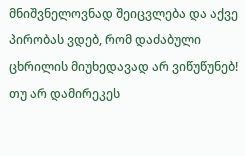მნიშვნელოვნად შეიცვლება და აქვე პირობას ვდებ, რომ დაძაბული ცხრილის მიუხედავად არ ვიწუწუნებ! თუ არ დამირეკეს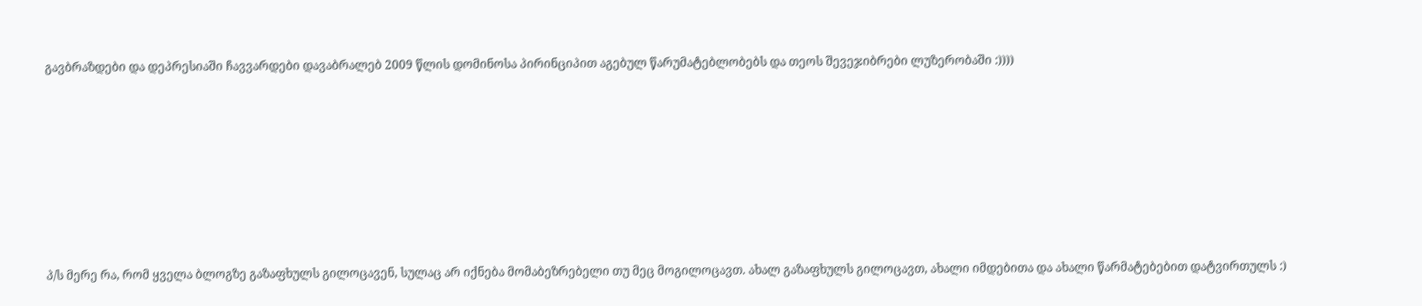გავბრაზდები და დეპრესიაში ჩავვარდები დავაბრალებ 2009 წლის დომინოსა პირინციპით აგებულ წარუმატებლობებს და თეოს შევეჯიბრები ლუზერობაში :))))








პ/ს მერე რა, რომ ყველა ბლოგზე გაზაფხულს გილოცავენ, სულაც არ იქნება მომაბეზრებელი თუ მეც მოგილოცავთ. ახალ გაზაფხულს გილოცავთ, ახალი იმდებითა და ახალი წარმატებებით დატვირთულს :)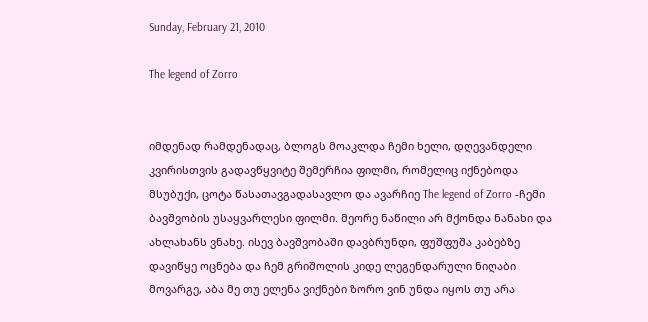Sunday, February 21, 2010

The legend of Zorro


იმდენად რამდენადაც, ბლოგს მოაკლდა ჩემი ხელი, დღევანდელი კვირისთვის გადავწყვიტე შემერჩია ფილმი, რომელიც იქნებოდა მსუბუქი, ცოტა წასათავგადასავლო და ავარჩიე The legend of Zorro -ჩემი ბავშვობის უსაყვარლესი ფილმი. მეორე ნაწილი არ მქონდა ნანახი და ახლახანს ვნახე. ისევ ბავშვობაში დავბრუნდი, ფუშფუშა კაბებზე დავიწყე ოცნება და ჩემ გრიშოლის კიდე ლეგენდარული ნიღაბი მოვარგე, აბა მე თუ ელენა ვიქნები ზორო ვინ უნდა იყოს თუ არა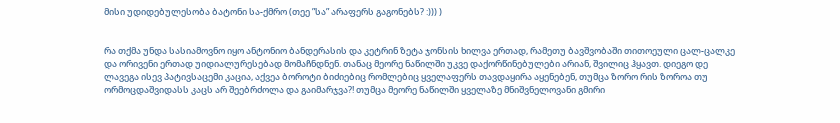მისი უდიდებულესობა ბატონი სა-ქმრო (თეე ”სა” არაფერს გაგონებს? :))) )


რა თქმა უნდა სასიამოვნო იყო ანტონიო ბანდერასის და კეტრინ ზეტა ჯონსის ხილვა ერთად, რამეთუ ბავშვობაში თითოეული ცალ-ცალკე და ორივენი ერთად უიდიალურესებად მომაჩნდნენ. თანაც მეორე ნაწილში უკვე დაქორწინებულები არიან, შვილიც ჰყავთ. დიეგო დე ლავეგა ისევ პატივსაცემი კაცია, აქვეა ბოროტი ბიძიებიც რომლებიც ყველაფერს თავდაყირა აყენებენ, თუმცა ზორო რის ზოროა თუ ორმოცდაშვიდასს კაცს არ შეებრძოლა და გაიმარჯვა?! თუმცა მეორე ნაწილში ყველაზე მნიშვნელოვანი გმირი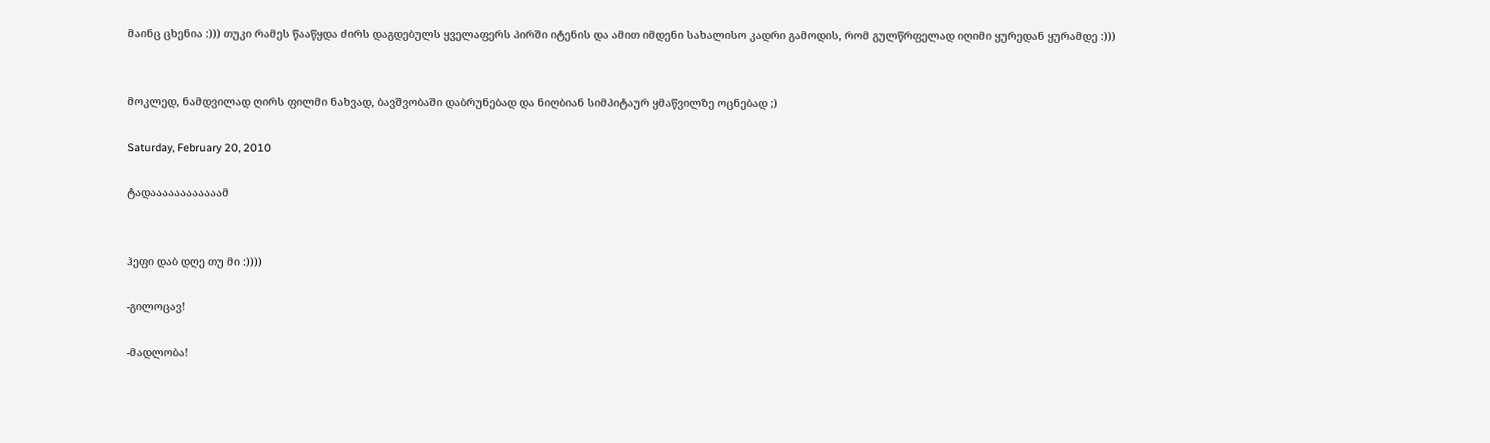მაინც ცხენია :))) თუკი რამეს წააწყდა ძირს დაგდებულს ყველაფერს პირში იტენის და ამით იმდენი სახალისო კადრი გამოდის, რომ გულწრფელად იღიმი ყურედან ყურამდე :)))


მოკლედ, ნამდვილად ღირს ფილმი ნახვად, ბავშვობაში დაბრუნებად და ნიღბიან სიმპიტაურ ყმაწვილზე ოცნებად ;)

Saturday, February 20, 2010

ტადაააააააააააამ


ჰეფი დაბ დღე თუ მი :))))

-გილოცავ!

-მადლობა!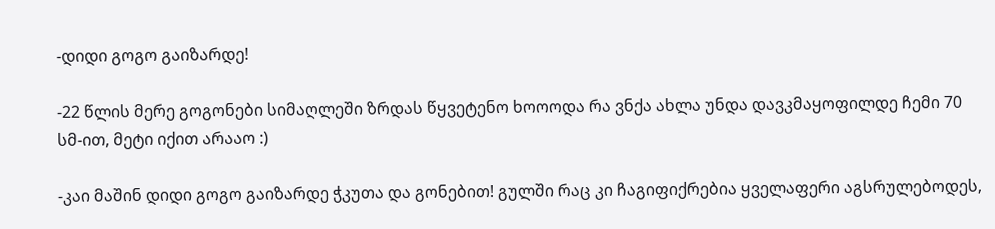-დიდი გოგო გაიზარდე!

-22 წლის მერე გოგონები სიმაღლეში ზრდას წყვეტენო ხოოოდა რა ვნქა ახლა უნდა დავკმაყოფილდე ჩემი 70 სმ-ით, მეტი იქით არააო :)

-კაი მაშინ დიდი გოგო გაიზარდე ჭკუთა და გონებით! გულში რაც კი ჩაგიფიქრებია ყველაფერი აგსრულებოდეს,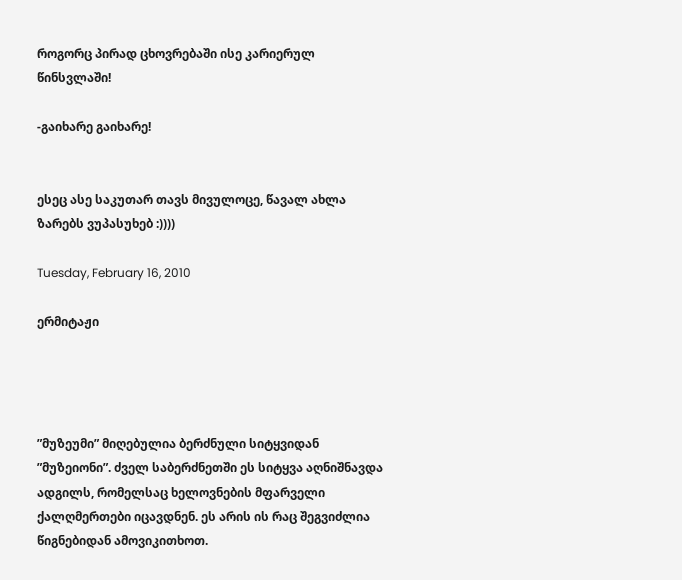როგორც პირად ცხოვრებაში ისე კარიერულ წინსვლაში!

-გაიხარე გაიხარე!


ესეც ასე საკუთარ თავს მივულოცე, წავალ ახლა ზარებს ვუპასუხებ :))))

Tuesday, February 16, 2010

ერმიტაჟი




”მუზეუმი” მიღებულია ბერძნული სიტყვიდან ”მუზეიონი”. ძველ საბერძნეთში ეს სიტყვა აღნიშნავდა ადგილს, რომელსაც ხელოვნების მფარველი ქალღმერთები იცავდნენ. ეს არის ის რაც შეგვიძლია წიგნებიდან ამოვიკითხოთ.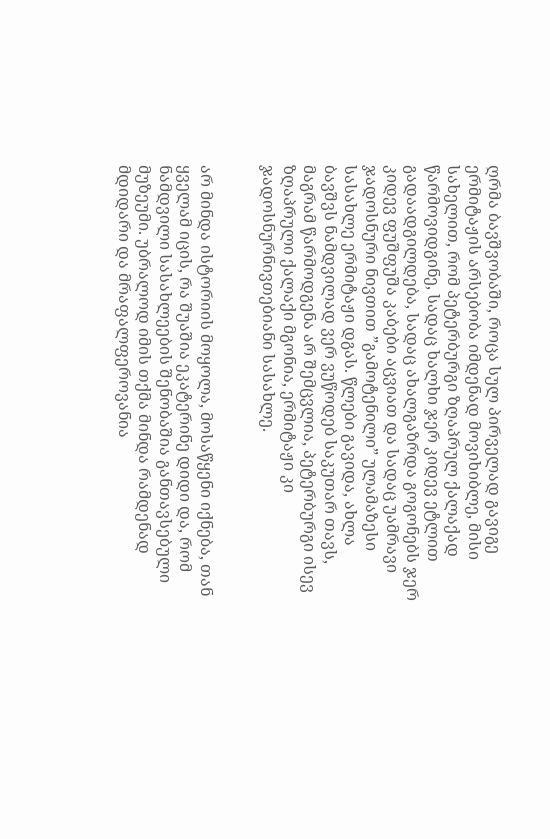ღრმა ბავშვობაში, როცა სულ პირველად გავიგე ერმიტაჟის არსებობა იმდენად მოვიხიბლე, მისი სახელით, რომ პეტერბურგი ზღაპრულ ქალაქად წარმოვიდგინე, სადაც ხალხი ჯერ კიდევ ეტლით გადაადგილდება, სადაც ახალგაზრდა გოგონებს ჯერ კიდევ ფუშფუშა კაბები აცვიათ და სადაც უამრავი ჯადოსნური ნივთით ”გამოტენილი” ულამაზესი სასახლე ერმიტაჟი დგას. წლები გავიდა, ახლა ბავშვს ნამდვილად ვერ ვუწოდებ საკუთარ თავს, მაგრამ წარმოდგენა არ შემცვლია, პეტერბურგი ისევ ზღაპრული ქალაქი მგონია, ერმიტაჟი კი ჯადოსნურნივთებიანი სასახლე.


არ მინდა ისტორიის მოყოლა, მოსაწყენი იქნება, თან ყველამ იცის, რა შუაშია ეკატერინე დიდი და, რომ ნამდვილი სასახლეების შენობაშია განთავსებული მუზეუმი. უბრალოდ იმის თქმა მინდა რამდენად მდიდარი და მრაფალფეროვანია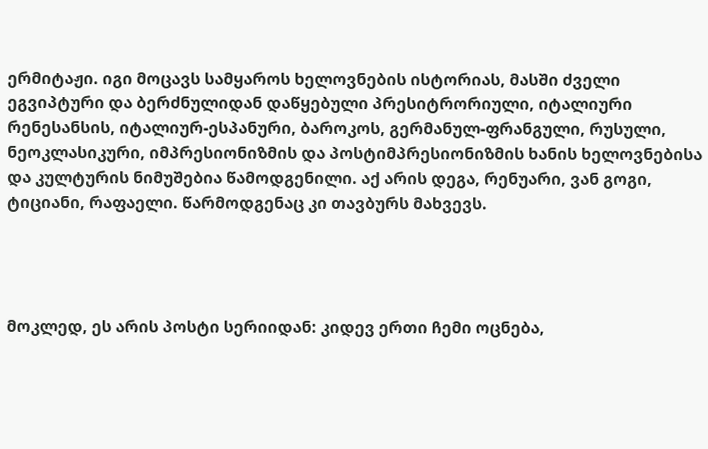ერმიტაჟი. იგი მოცავს სამყაროს ხელოვნების ისტორიას, მასში ძველი ეგვიპტური და ბერძნულიდან დაწყებული პრესიტრორიული, იტალიური რენესანსის, იტალიურ-ესპანური, ბაროკოს, გერმანულ-ფრანგული, რუსული, ნეოკლასიკური, იმპრესიონიზმის და პოსტიმპრესიონიზმის ხანის ხელოვნებისა და კულტურის ნიმუშებია წამოდგენილი. აქ არის დეგა, რენუარი, ვან გოგი, ტიციანი, რაფაელი. წარმოდგენაც კი თავბურს მახვევს.




მოკლედ, ეს არის პოსტი სერიიდან: კიდევ ერთი ჩემი ოცნება,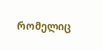რომელიც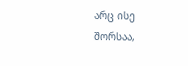არც ისე შორსაა,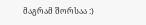მაგრამ შორსაა :)